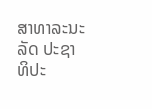ສາທາລະນະລັດ ປະຊາທິປະ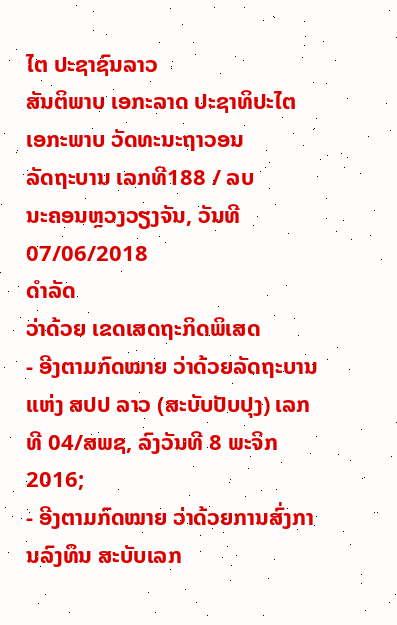ໄຕ ປະຊາຊົນລາວ
ສັນຕິພາບ ເອກະລາດ ປະຊາທິປະໄຕ ເອກະພາບ ວັດທະນະຖາວອນ
ລັດຖະບານ ເລກທີ188 / ລບ
ນະຄອນຫຼວງວຽງຈັນ, ວັນທີ 07/06/2018
ດຳລັດ
ວ່າດ້ວຍ ເຂດເສດຖະກິດພິເສດ
- ອີງຕາມກົດໝາຍ ວ່າດ້ວຍລັດຖະບານ ແຫ່ງ ສປປ ລາວ (ສະບັບປັບປຸງ) ເລກທີ 04/ສພຊ, ລົງວັນທີ 8 ພະຈິກ 2016;
- ອີງຕາມກົດໝາຍ ວ່າດ້ວຍການສົ່ງການລົງທຶນ ສະບັບເລກ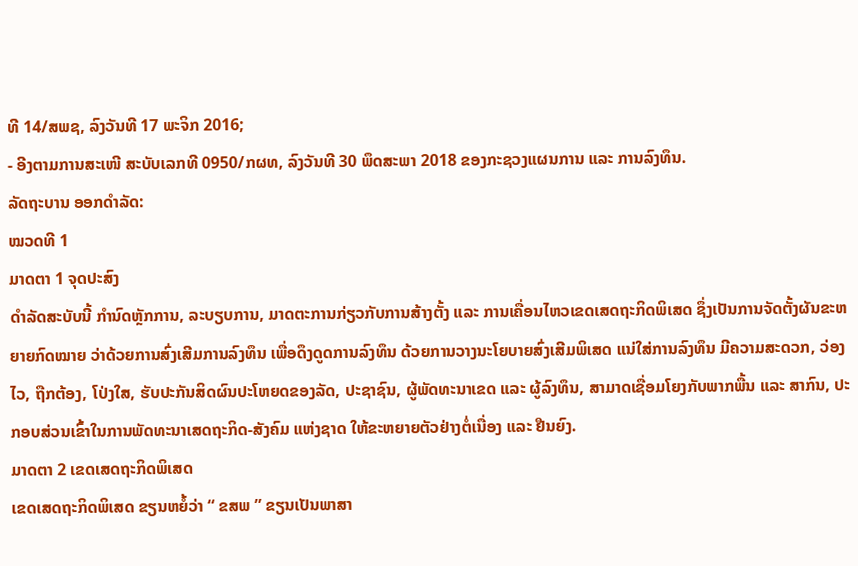ທີ 14/ສພຊ, ລົງວັນທີ 17 ພະຈິກ 2016;
- ອີງຕາມການສະເໜີ ສະບັບເລກທີ 0950/ກຜທ, ລົງວັນທີ 30 ພຶດສະພາ 2018 ຂອງກະຊວງແຜນການ ແລະ ການລົງທຶນ.
ລັດຖະບານ ອອກດຳລັດ:
ໝວດທີ 1
ມາດຕາ 1 ຈຸດປະສົງ
ດຳລັດສະບັບນີ້ ກຳນົດຫຼັກການ, ລະບຽບການ, ມາດຕະການກ່ຽວກັບການສ້າງຕັ້ງ ແລະ ການເຄື່ອນໄຫວເຂດເສດຖະກິດພິເສດ ຊຶ່ງເປັນການຈັດຕັ້ງຜັນຂະຫຍາຍກົດໝາຍ ວ່າດ້ວຍການສົ່ງເສີມການລົງທຶນ ເພື່ອດຶງດູດການລົງທຶນ ດ້ວຍການວາງນະໂຍບາຍສົ່ງເສີມພິເສດ ແນ່ໃສ່ການລົງທຶນ ມີຄວາມສະດວກ, ວ່ອງໄວ, ຖືກຕ້ອງ, ໂປ່ງໃສ, ຮັບປະກັນສິດຜົນປະໂຫຍດຂອງລັດ, ປະຊາຊົນ, ຜູ້ພັດທະນາເຂດ ແລະ ຜູ້ລົງທຶນ, ສາມາດເຊື່ອມໂຍງກັບພາກພື້ນ ແລະ ສາກົນ, ປະກອບສ່ວນເຂົ້າໃນການພັດທະນາເສດຖະກິດ-ສັງຄົມ ແຫ່ງຊາດ ໃຫ້ຂະຫຍາຍຕັວຢ່າງຕໍ່ເນື່ອງ ແລະ ຢືນຍົງ.
ມາດຕາ 2 ເຂດເສດຖະກິດພິເສດ
ເຂດເສດຖະກິດພິເສດ ຂຽນຫຍໍ້ວ່າ “ ຂສພ ” ຂຽນເປັນພາສາ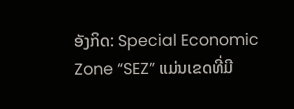ອັງກິດ: Special Economic Zone “SEZ” ແມ່ນເຂດທີ່ມີ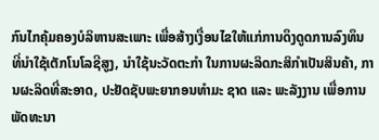ກົນໄກຄຸ້ມຄອງບໍລິຫານສະເພາະ ເພື່ອສ້າງເງື່ອນໄຂໃຫ້ແກ່ການດຶງດູດການລົງທຶນ ທີ່ນຳໃຊ້ເຕັກໂນໂລຊີສູງ, ນຳໃຊ້ນະວັດຕະກຳ ໃນການຜະລິດກະສິກຳເປັນສິນຄ້າ, ການຜະລິດທີ່ສະອາດ, ປະຢັດຊັບພະຍາກອນທຳມະ ຊາດ ແລະ ພະລັງງານ ເພື່ອການພັດທະນາ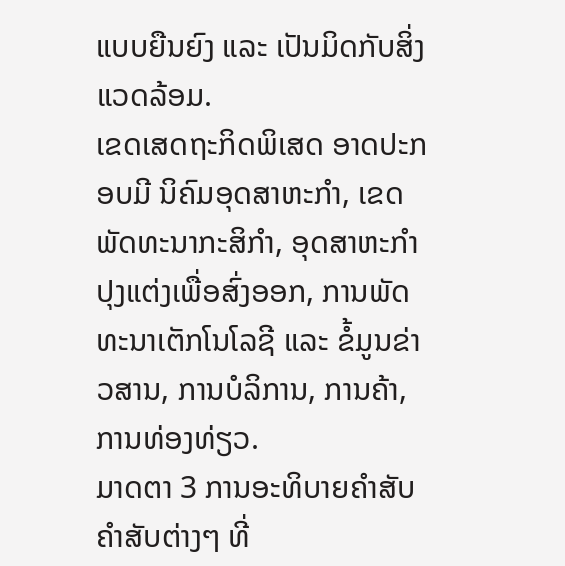ແບບຍືນຍົງ ແລະ ເປັນມິດກັບສິ່ງແວດລ້ອມ.
ເຂດເສດຖະກິດພິເສດ ອາດປະກອບມີ ນິຄົມອຸດສາຫະກຳ, ເຂດພັດທະນາກະສິກຳ, ອຸດສາຫະກຳປຸງແຕ່ງເພື່ອສົ່ງອອກ, ການພັດທະນາເຕັກໂນໂລຊີ ແລະ ຂໍ້ມູນຂ່າວສານ, ການບໍລິການ, ການຄ້າ, ການທ່ອງທ່ຽວ.
ມາດຕາ 3 ການອະທິບາຍຄຳສັບ
ຄຳສັບຕ່າງໆ ທີ່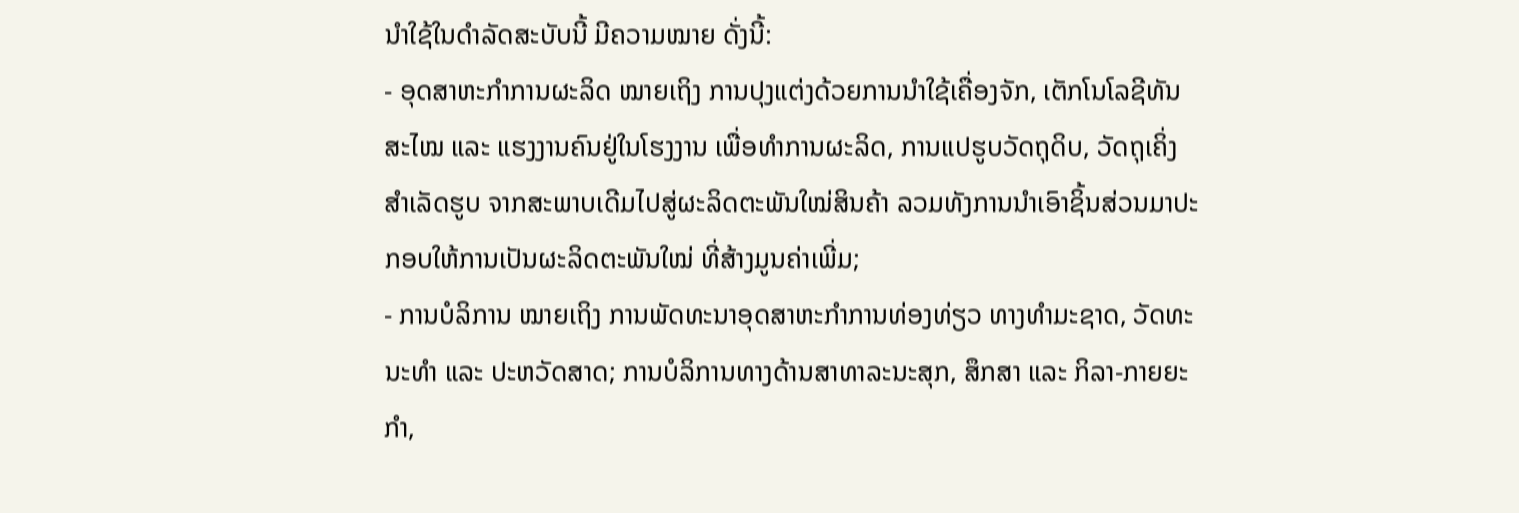ນຳໃຊ້ໃນດຳລັດສະບັບນີ້ ມີຄວາມໝາຍ ດັ່ງນີ້:
- ອຸດສາຫະກຳການຜະລິດ ໝາຍເຖິງ ການປຸງແຕ່ງດ້ວຍການນຳໃຊ້ເຄື່ອງຈັກ, ເຕັກໂນໂລຊີທັນສະໄໝ ແລະ ແຮງງານຄົນຢູ່ໃນໂຮງງານ ເພື່ອທຳການຜະລິດ, ການແປຮູບວັດຖຸດິບ, ວັດຖຸເຄິ່ງສຳເລັດຮູບ ຈາກສະພາບເດີມໄປສູ່ຜະລິດຕະພັນໃໝ່ສິນຄ້າ ລວມທັງການນຳເອົາຊິ້ນສ່ວນມາປະກອບໃຫ້ການເປັນຜະລິດຕະພັນໃໝ່ ທີ່ສ້າງມູນຄ່າເພີ່ມ;
- ການບໍລິການ ໝາຍເຖິງ ການພັດທະນາອຸດສາຫະກຳການທ່ອງທ່ຽວ ທາງທຳມະຊາດ, ວັດທະນະທຳ ແລະ ປະຫວັດສາດ; ການບໍລິການທາງດ້ານສາທາລະນະສຸກ, ສຶກສາ ແລະ ກິລາ-ກາຍຍະກຳ,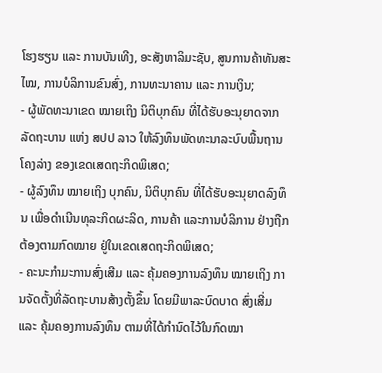ໂຮງຮຽນ ແລະ ການບັນເທີງ, ອະສັງຫາລິມະຊັບ, ສູນການຄ້າທັນສະໄໝ, ການບໍລິການຂົນສົ່ງ, ການທະນາຄານ ແລະ ການເງິນ;
- ຜູ້ພັດທະນາເຂດ ໝາຍເຖິງ ນິຕິບຸກຄົນ ທີ່ໄດ້ຮັບອະນຸຍາດຈາກລັດຖະບານ ແຫ່ງ ສປປ ລາວ ໃຫ້ລົງທຶນພັດທະນາລະບົບພື້ນຖານໂຄງລ່າງ ຂອງເຂດເສດຖະກິດພິເສດ;
- ຜູ້ລົງທຶນ ໝາຍເຖິງ ບຸກຄົນ, ນິຕິບຸກຄົນ ທີ່ໄດ້ຮັບອະນຸຍາດລົງທຶນ ເພື່ອດຳເນີນທຸລະກິດຜະລິດ, ການຄ້າ ແລະການບໍລິການ ຢ່າງຖືກຕ້ອງຕາມກົດໝາຍ ຢູ່ໃນເຂດເສດຖະກິດພິເສດ;
- ຄະນະກຳມະການສົ່ງເສີມ ແລະ ຄຸ້ມຄອງການລົງທຶນ ໝາຍເຖິງ ການຈັດຕັ້ງທີ່ລັດຖະບານສ້າງຕັ້ງຂຶ້ນ ໂດຍມີພາລະບົດບາດ ສົ່ງເສີ່ມ ແລະ ຄຸ້ມຄອງການລົງທຶນ ຕາມທີ່ໄດ້ກຳນົດໄວ້ໃນກົດໝາ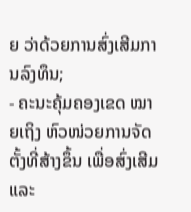ຍ ວ່າດ້ວຍການສົ່ງເສີມການລົງທຶນ;
- ຄະນະຄຸ້ມຄອງເຂດ ໝາຍເຖິງ ຫົວໜ່ວຍການຈັດຕັ້ງທີ່ສ້າງຂຶ້ນ ເພື່ອສົ່ງເສີມ ແລະ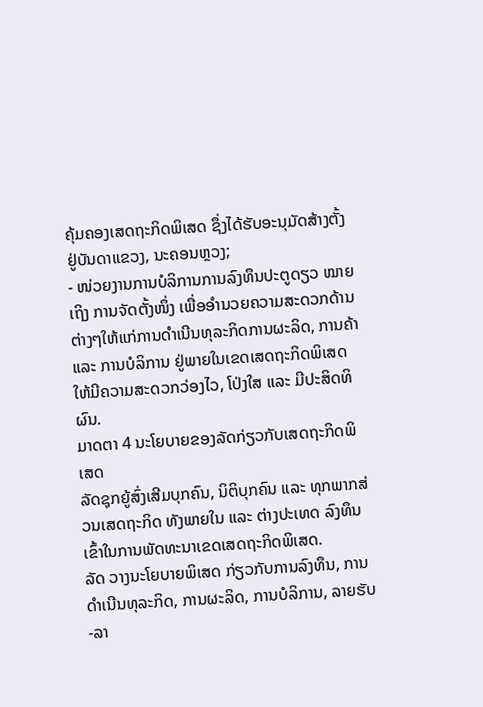ຄຸ້ມຄອງເສດຖະກິດພິເສດ ຊຶ່ງໄດ້ຮັບອະນຸມັດສ້າງຕັ້ງ ຢູ່ບັນດາແຂວງ, ນະຄອນຫຼວງ;
- ໜ່ວຍງານການບໍລິການການລົງທຶນປະຕູດຽວ ໝາຍເຖິງ ການຈັດຕັ້ງໜຶ່ງ ເພື່ອອຳນວຍຄວາມສະດວກດ້ານຕ່າງໆໃຫ້ແກ່ການດຳເນີນທຸລະກິດການຜະລິດ, ການຄ້າ ແລະ ການບໍລິການ ຢູ່ພາຍໃນເຂດເສດຖະກິດພິເສດ ໃຫ້ມີຄວາມສະດວກວ່ອງໄວ, ໂປ່ງໃສ ແລະ ມີປະສິດທິຜົນ.
ມາດຕາ 4 ນະໂຍບາຍຂອງລັດກ່ຽວກັບເສດຖະກິດພິເສດ
ລັດຊຸກຍູ້ສົ່ງເສີມບຸກຄົນ, ນິຕິບຸກຄົນ ແລະ ທຸກພາກສ່ວນເສດຖະກິດ ທັງພາຍໃນ ແລະ ຕ່າງປະເທດ ລົງທຶນເຂົ້າໃນການພັດທະນາເຂດເສດຖະກິດພິເສດ.
ລັດ ວາງນະໂຍບາຍພິເສດ ກ່ຽວກັບການລົງທຶນ, ການດຳເນີນທຸລະກິດ, ການຜະລິດ, ການບໍລິການ, ລາຍຮັບ-ລາ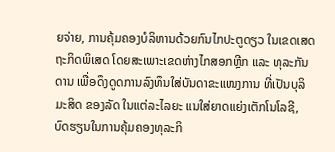ຍຈ່າຍ, ການຄຸ້ມຄອງບໍລິຫານດ້ວຍກົນໄກປະຕູດຽວ ໃນເຂດເສດຖະກິດພິເສດ ໂດຍສະເພາະເຂດຫ່າງໄກສອກຫຼີກ ແລະ ທຸລະກັນດານ ເພື່ອດຶງດູດການລົງທຶນໃສ່ບັນດາຂະແໜງການ ທີ່ເປັນບຸລິມະສິດ ຂອງລັດ ໃນແຕ່ລະໄລຍະ ແນໃສ່ຍາດແຍ່ງເຕັກໂນໂລຊີ, ບົດຮຽນໃນການຄຸ້ມຄອງທຸລະກິ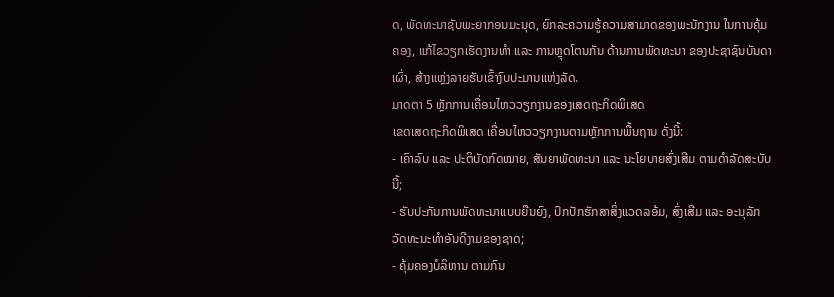ດ, ພັດທະນາຊັບພະຍາກອນມະນຸດ, ຍົກລະຄວາມຮູ້ຄວາມສາມາດຂອງພະນັກງານ ໃນການຄຸ້ມຄອງ, ແກ້ໄຂວຽກເຮັດງານທຳ ແລະ ການຫຼຸດໂຕນກັນ ດ້ານການພັດທະນາ ຂອງປະຊາຊົນບັນດາເຜົ່າ, ສ້າງແຫຼ່ງລາຍຮັບເຂົ້າງົບປະມານແຫ່ງລັດ.
ມາດຕາ 5 ຫຼັກການເຄື່ອນໄຫວວຽກງານຂອງເສດຖະກິດພິເສດ
ເຂດເສດຖະກິດພິເສດ ເຄື່ອນໄຫວວຽກງານຕາມຫຼັກການພື້ນຖານ ດັ່ງນີ້:
- ເຄົາລົບ ແລະ ປະຕິບັດກົດໝາຍ, ສັນຍາພັດທະນາ ແລະ ນະໂຍບາຍສົ່ງເສີມ ຕາມດຳລັດສະບັບນີ້;
- ຮັບປະກັນການພັດທະນາແບບຍືນຍົງ, ປົກປັກຮັກສາສິ່ງແວດລອ້ມ, ສົ່ງເສີມ ແລະ ອະນຸລັກວັດທະນະທຳອັນດີງາມຂອງຊາດ;
- ຄຸ້ມຄອງບໍລິຫານ ຕາມກົນ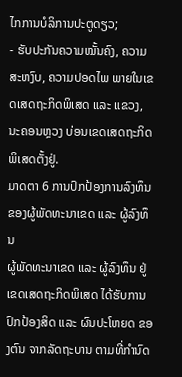ໄກການບໍລິການປະຕູດຽວ;
- ຮັບປະກັນຄວາມໝັ້ນຄົງ, ຄວາມສະຫງົບ, ຄວາມປອດໄພ ພາຍໃນເຂດເສດຖະກິດພິເສດ ແລະ ແຂວງ, ນະຄອນຫຼວງ ບ່ອນເຂດເສດຖະກິດພິເສດຕັ້ງຢູ່.
ມາດຕາ 6 ການປົກປ້ອງການລົງທຶນຂອງຜູ້ພັດທະນາເຂດ ແລະ ຜູ້ລົງທຶນ
ຜູ້ພັດທະນາເຂດ ແລະ ຜູ້ລົງທຶນ ຢູ່ເຂດເສດຖະກິດພິເສດ ໄດ້ຮັບການປົກປ້ອງສິດ ແລະ ຜົນປະໂຫຍດ ຂອງຕົນ ຈາກລັດຖະບານ ຕາມທີ່ກຳນົດ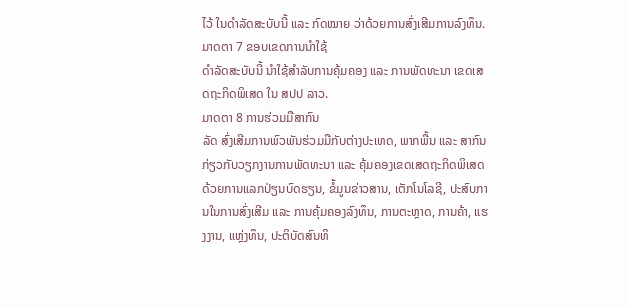ໄວ້ ໃນດຳລັດສະບັບນີ້ ແລະ ກົດໝາຍ ວ່າດ້ວຍການສົ່ງເສີມການລົງທຶນ.
ມາດຕາ 7 ຂອບເຂດການນຳໃຊ້
ດຳລັດສະບັບນີ້ ນຳໃຊ້ສຳລັບການຄຸ້ມຄອງ ແລະ ການພັດທະນາ ເຂດເສດຖະກິດພິເສດ ໃນ ສປປ ລາວ.
ມາດຕາ 8 ການຮ່ວມມືສາກົນ
ລັດ ສົ່ງເສີມການພົວພັນຮ່ວມມືກັບຕ່າງປະເທດ, ພາກພື້ນ ແລະ ສາກົນ ກ່ຽວກັບວຽກງານການພັດທະນາ ແລະ ຄຸ້ມຄອງເຂດເສດຖະກິດພິເສດ ດ້ວຍການແລກປ່ຽນບົດຮຽນ, ຂໍ້ມູນຂ່າວສານ, ເຕັກໂນໂລຊີ, ປະສົບການໃນການສົ່ງເສີມ ແລະ ການຄຸ້ມຄອງລົງທຶນ, ການຕະຫຼາດ, ການຄ້າ, ແຮງງານ, ແຫຼ່ງທຶນ, ປະຕິບັດສົນທິ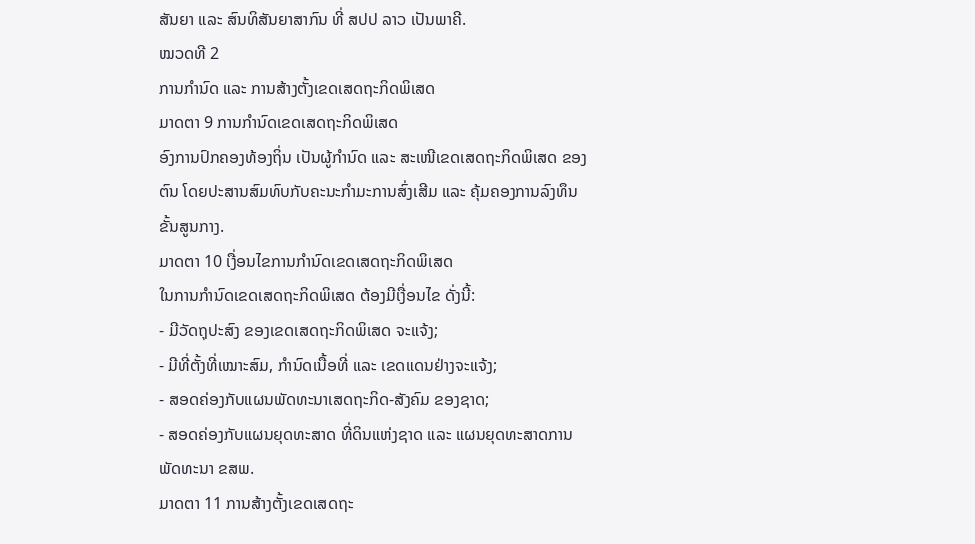ສັນຍາ ແລະ ສົນທິສັນຍາສາກົນ ທີ່ ສປປ ລາວ ເປັນພາຄີ.
ໝວດທີ 2
ການກຳນົດ ແລະ ການສ້າງຕັ້ງເຂດເສດຖະກິດພິເສດ
ມາດຕາ 9 ການກຳນົດເຂດເສດຖະກິດພິເສດ
ອົງການປົກຄອງທ້ອງຖິ່ນ ເປັນຜູ້ກຳນົດ ແລະ ສະເໜີເຂດເສດຖະກິດພິເສດ ຂອງຕົນ ໂດຍປະສານສົມທົບກັບຄະນະກຳມະການສົ່ງເສີມ ແລະ ຄຸ້ມຄອງການລົງທຶນ ຂັ້ນສູນກາງ.
ມາດຕາ 10 ເງື່ອນໄຂການກຳນົດເຂດເສດຖະກິດພິເສດ
ໃນການກຳນົດເຂດເສດຖະກິດພິເສດ ຕ້ອງມີເງື່ອນໄຂ ດັ່ງນີ້:
- ມີວັດຖຸປະສົງ ຂອງເຂດເສດຖະກິດພິເສດ ຈະແຈ້ງ;
- ມີທີ່ຕັ້ງທີ່ເໝາະສົມ, ກຳນົດເນື້ອທີ່ ແລະ ເຂດແດນຢ່າງຈະແຈ້ງ;
- ສອດຄ່ອງກັບແຜນພັດທະນາເສດຖະກິດ-ສັງຄົມ ຂອງຊາດ;
- ສອດຄ່ອງກັບແຜນຍຸດທະສາດ ທີ່ດິນແຫ່ງຊາດ ແລະ ແຜນຍຸດທະສາດການພັດທະນາ ຂສພ.
ມາດຕາ 11 ການສ້າງຕັ້ງເຂດເສດຖະ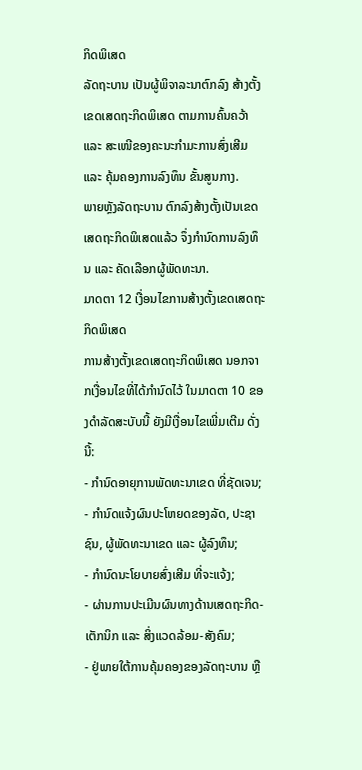ກິດພິເສດ
ລັດຖະບານ ເປັນຜູ້ພິຈາລະນາຕົກລົງ ສ້າງຕັ້ງເຂດເສດຖະກິດພິເສດ ຕາມການຄົ້ນຄວ້າ ແລະ ສະເໜີຂອງຄະນະກຳມະການສົ່ງເສີມ ແລະ ຄຸ້ມຄອງການລົງທຶນ ຂັ້ນສູນກາງ.
ພາຍຫຼັງລັດຖະບານ ຕົກລົງສ້າງຕັ້ງເປັນເຂດເສດຖະກິດພິເສດແລ້ວ ຈຶ່ງກຳນົດການລົງທຶນ ແລະ ຄັດເລືອກຜູ້ພັດທະນາ.
ມາດຕາ 12 ເງື່ອນໄຂການສ້າງຕັ້ງເຂດເສດຖະກິດພິເສດ
ການສ້າງຕັ້ງເຂດເສດຖະກິດພິເສດ ນອກຈາກເງື່ອນໄຂທີ່ໄດ້ກຳນົດໄວ້ ໃນມາດຕາ 10 ຂອງດຳລັດສະບັບນີ້ ຍັງມີເງື່ອນໄຂເພີ່ມເຕີມ ດັ່ງນີ້:
- ກຳນົດອາຍຸການພັດທະນາເຂດ ທີ່ຊັດເຈນ;
- ກຳນົດແຈ້ງຜົນປະໂຫຍດຂອງລັດ, ປະຊາຊົນ, ຜູ້ພັດທະນາເຂດ ແລະ ຜູ້ລົງທຶນ;
- ກຳນົດນະໂຍບາຍສົ່ງເສີມ ທີ່ຈະແຈ້ງ;
- ຜ່ານການປະເມີນຜົນທາງດ້ານເສດຖະກິດ-ເຕັກນິກ ແລະ ສິ່ງແວດລ້ອມ-ສັງຄົມ;
- ຢູ່ພາຍໃຕ້ການຄຸ້ມຄອງຂອງລັດຖະບານ ຫຼື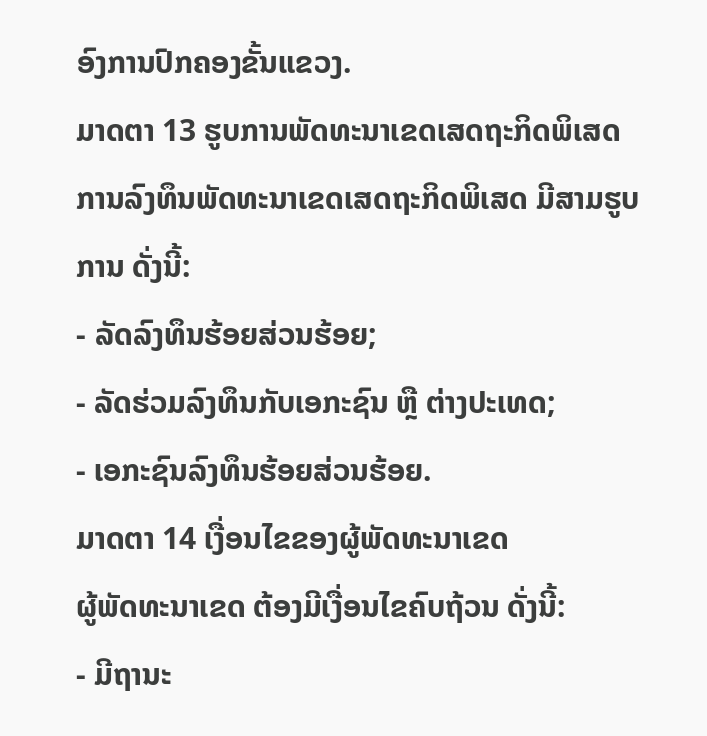ອົງການປົກຄອງຂັ້ນແຂວງ.
ມາດຕາ 13 ຮູບການພັດທະນາເຂດເສດຖະກິດພິເສດ
ການລົງທຶນພັດທະນາເຂດເສດຖະກິດພິເສດ ມີສາມຮູບການ ດັ່ງນີ້:
- ລັດລົງທຶນຮ້ອຍສ່ວນຮ້ອຍ;
- ລັດຮ່ວມລົງທຶນກັບເອກະຊົນ ຫຼື ຕ່າງປະເທດ;
- ເອກະຊົນລົງທຶນຮ້ອຍສ່ວນຮ້ອຍ.
ມາດຕາ 14 ເງື່ອນໄຂຂອງຜູ້ພັດທະນາເຂດ
ຜູ້ພັດທະນາເຂດ ຕ້ອງມີເງື່ອນໄຂຄົບຖ້ວນ ດັ່ງນີ້:
- ມີຖານະ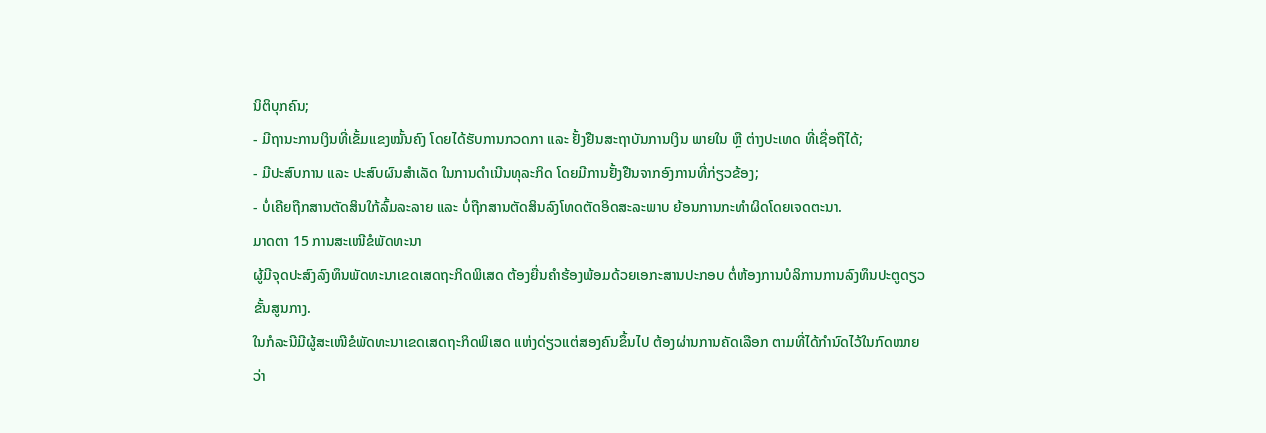ນິຕິບຸກຄົນ;
- ມີຖານະການເງິນທີ່ເຂັ້ມແຂງໝັ້ນຄົງ ໂດຍໄດ້ຮັບການກວດກາ ແລະ ຢັ້ງຢືນສະຖາບັນການເງິນ ພາຍໃນ ຫຼື ຕ່າງປະເທດ ທີ່ເຊື່ອຖືໄດ້;
- ມີປະສົບການ ແລະ ປະສົບຜົນສຳເລັດ ໃນການດຳເນີນທຸລະກິດ ໂດຍມີການຢັ້ງຢືນຈາກອົງການທີ່ກ່ຽວຂ້ອງ;
- ບໍ່ເຄີຍຖືກສານຕັດສິນໃກ້ລົ້ມລະລາຍ ແລະ ບໍ່ຖືກສານຕັດສິນລົງໂທດຕັດອິດສະລະພາບ ຍ້ອນການກະທຳຜິດໂດຍເຈດຕະນາ.
ມາດຕາ 15 ການສະເໜີຂໍພັດທະນາ
ຜູ້ມີຈຸດປະສົງລົງທຶນພັດທະນາເຂດເສດຖະກິດພິເສດ ຕ້ອງຍື່ນຄຳຮ້ອງພ້ອມດ້ວຍເອກະສານປະກອບ ຕໍ່ຫ້ອງການບໍລິການການລົງທຶນປະຕູດຽວ ຂັ້ນສູນກາງ.
ໃນກໍລະນີມີຜູ້ສະເໜີຂໍພັດທະນາເຂດເສດຖະກິດພິເສດ ແຫ່ງດ່ຽວແຕ່ສອງຄົນຂຶ້ນໄປ ຕ້ອງຜ່ານການຄັດເລືອກ ຕາມທີ່ໄດ້ກຳນົດໄວ້ໃນກົດໝາຍ ວ່າ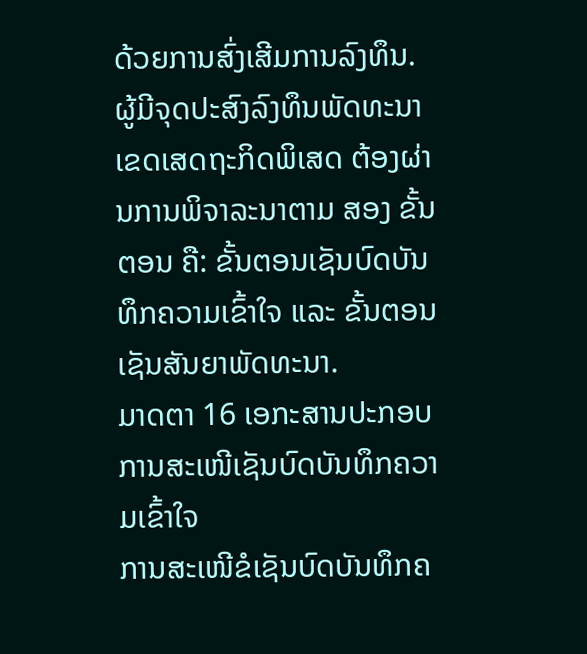ດ້ວຍການສົ່ງເສີມການລົງທຶນ.
ຜູ້ມີຈຸດປະສົງລົງທຶນພັດທະນາເຂດເສດຖະກິດພິເສດ ຕ້ອງຜ່ານການພິຈາລະນາຕາມ ສອງ ຂັ້ນຕອນ ຄື: ຂັ້ນຕອນເຊັນບົດບັນທຶກຄວາມເຂົ້າໃຈ ແລະ ຂັ້ນຕອນເຊັນສັນຍາພັດທະນາ.
ມາດຕາ 16 ເອກະສານປະກອບການສະເໜີເຊັນບົດບັນທຶກຄວາມເຂົ້າໃຈ
ການສະເໜີຂໍເຊັນບົດບັນທຶກຄ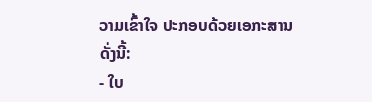ວາມເຂົ້າໃຈ ປະກອບດ້ວຍເອກະສານ ດັ່ງນີ້:
- ໃບ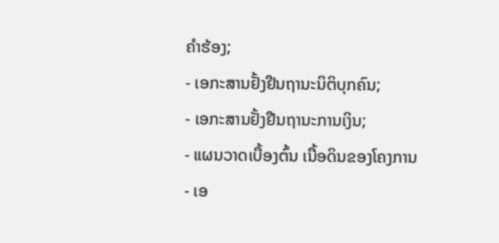ຄຳຮ້ອງ;
- ເອກະສານຢັ້ງຢືນຖານະນິຕິບຸກຄົນ;
- ເອກະສານຢັ້ງຢືນຖານະການເງິນ;
- ແຜນວາດເບື້ອງຕົ້ນ ເນື້ອດິນຂອງໂຄງການ
- ເອ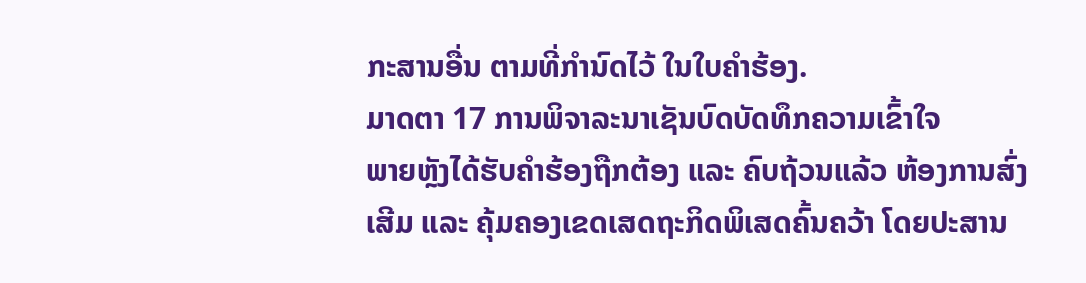ກະສານອື່ນ ຕາມທີ່ກຳນົດໄວ້ ໃນໃບຄຳຮ້ອງ.
ມາດຕາ 17 ການພິຈາລະນາເຊັນບົດບັດທຶກຄວາມເຂົ້າໃຈ
ພາຍຫຼັງໄດ້ຮັບຄຳຮ້ອງຖືກຕ້ອງ ແລະ ຄົບຖ້ວນແລ້ວ ຫ້ອງການສົ່ງເສີມ ແລະ ຄຸ້ມຄອງເຂດເສດຖະກິດພິເສດຄົ້ນຄວ້າ ໂດຍປະສານ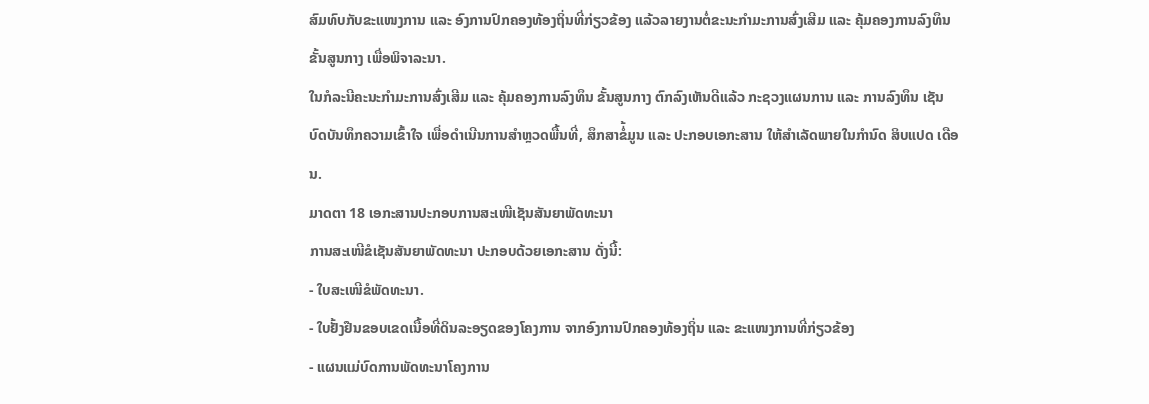ສົມທົບກັບຂະແໜງການ ແລະ ອົງການປົກຄອງທ້ອງຖິ່ນທີ່ກ່ຽວຂ້ອງ ແລ້ວລາຍງານຕໍ່ຂະນະກຳມະການສົ່ງເສີມ ແລະ ຄຸ້ມຄອງການລົງທຶນຂັ້ນສູນກາງ ເພື່ອພິຈາລະນາ.
ໃນກໍລະນີຄະນະກຳມະການສົ່ງເສີມ ແລະ ຄຸ້ມຄອງການລົງທຶນ ຂັ້ນສູນກາງ ຕົກລົງເຫັນດີແລ້ວ ກະຊວງແຜນການ ແລະ ການລົງທຶນ ເຊັນບົດບັນທຶກຄວາມເຂົ້າໃຈ ເພື່ອດຳເນີນການສຳຫຼວດພື້ນທີ່, ສຶກສາຂໍ່້ມູນ ແລະ ປະກອບເອກະສານ ໃຫ້ສຳເລັດພາຍໃນກຳນົດ ສິບແປດ ເດືອນ.
ມາດຕາ 18 ເອກະສານປະກອບການສະເໜີເຊັນສັນຍາພັດທະນາ
ການສະເໜີຂໍເຊັນສັນຍາພັດທະນາ ປະກອບດ້ວຍເອກະສານ ດັ່ງນີ້:
- ໃບສະເໜີຂໍພັດທະນາ.
- ໃບຢັ້ງຢືນຂອບເຂດເນື້ອທີ່ດິນລະອຽດຂອງໂຄງການ ຈາກອົງການປົກຄອງທ້ອງຖິ່ນ ແລະ ຂະແໜງການທີ່ກ່ຽວຂ້ອງ
- ແຜນແມ່ບົດການພັດທະນາໂຄງການ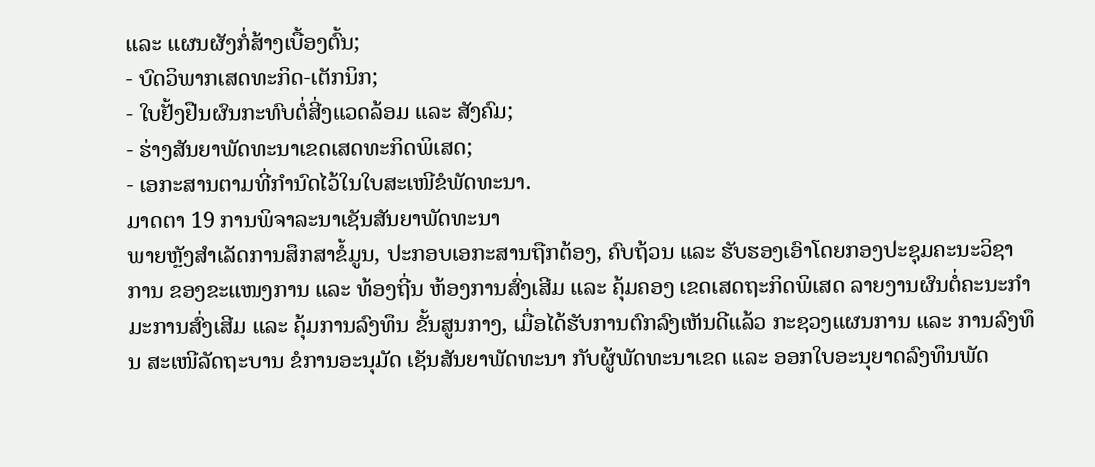ແລະ ແຜນຜັງກໍ່ສ້າງເບື້ອງຕົ້ນ;
- ບົດວິພາກເສດທະກິດ-ເຕັກນິກ;
- ໃບຢັ້ງຢືນຜົນກະທົບຕໍ່ສີ່ງແວດລ້ອມ ແລະ ສັງຄົມ;
- ຮ່າງສັນຍາພັດທະນາເຂດເສດທະກິດພິເສດ;
- ເອກະສານຕາມທີ່ກຳນົດໄວ້ໃນໃບສະເໜີຂໍພັດທະນາ.
ມາດຕາ 19 ການພິຈາລະນາເຊັນສັນຍາພັດທະນາ
ພາຍຫຼັງສຳເລັດການສຶກສາຂໍ້ມູນ, ປະກອບເອກະສານຖືກຕ້ອງ, ຄົບຖ້ວນ ແລະ ຮັບຮອງເອົາໂດຍກອງປະຊຸມຄະນະວິຊາການ ຂອງຂະແໜງການ ແລະ ທ້ອງຖີ່ນ ຫ້ອງການສົ່ງເສີມ ແລະ ຄຸ້ມຄອງ ເຂດເສດຖະກິດພິເສດ ລາຍງານຜົນຕໍ່ຄະນະກຳມະການສົ່ງເສີມ ແລະ ຄຸ້ມການລົງທຶນ ຂັ້ນສູນກາງ, ເມື່ອໄດ້ຮັບການຕົກລົງເຫັນດີແລ້ວ ກະຊວງແຜນການ ແລະ ການລົງທຶນ ສະເໜີລັດຖະບານ ຂໍການອະນຸມັດ ເຊັນສັນຍາພັດທະນາ ກັບຜູ້ພັດທະນາເຂດ ແລະ ອອກໃບອະນຸຍາດລົງທຶນພັດ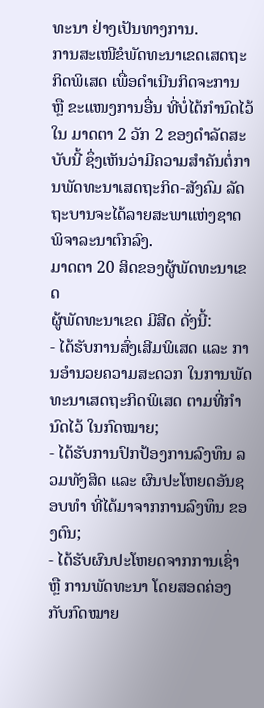ທະນາ ຢ່າງເປັນທາງການ.
ການສະເໜີຂໍພັດທະນາເຂດເສດຖະກິດພິເສດ ເພື່ອດຳເນີນກິດຈະການ ຫຼື ຂະແໜງການອື່ນ ທີ່ບໍ່ໄດ້ກຳນົດໄວ້ໃນ ມາດຕາ 2 ວັກ 2 ຂອງດຳລັດສະບັບນີ້ ຊຶ່ງເຫັນວ່າມີຄວາມສຳຄັນຕໍ່ການພັດທະນາເສດຖະກິດ-ສັງຄົມ ລັດຖະບານຈະໄດ້ລາຍສະພາແຫ່ງຊາດ ພິຈາລະນາຕົກລົງ.
ມາດຕາ 20 ສິດຂອງຜູ້ພັດທະນາເຂດ
ຜູ້ພັດທະນາເຂດ ມີສີດ ດັ່ງນີ້:
- ໄດ້ຮັບການສົ່ງເສີມພິເສດ ແລະ ການອຳນວຍຄວາມສະດວກ ໃນການພັດທະນາເສດຖະກິດພິເສດ ຕາມທີ່ກຳນົດໄວ້ ໃນກົດໝາຍ;
- ໄດ້ຮັບການປົກປ້ອງການລົງທຶນ ລວມທັງສິດ ແລະ ຜົນປະໂຫຍດອັນຊອບທຳ ທີ່ໄດ້ມາຈາກການລົງທຶນ ຂອງຕົນ;
- ໄດ້ຮັບຜົນປະໂຫຍດຈາກການເຊົ່າ ຫຼື ການພັດທະນາ ໂດຍສອດຄ່ອງກັບກົດໝາຍ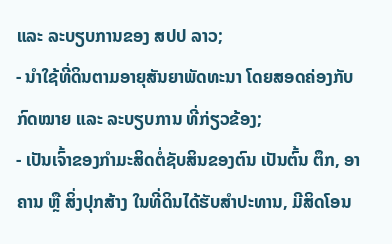ແລະ ລະບຽບການຂອງ ສປປ ລາວ;
- ນຳໃຊ້ທີ່ດິນຕາມອາຍຸສັນຍາພັດທະນາ ໂດຍສອດຄ່ອງກັບກົດໝາຍ ແລະ ລະບຽບການ ທີ່ກ່ຽວຂ້ອງ;
- ເປັນເຈົ້າຂອງກຳມະສິດຕໍ່ຊັບສິນຂອງຕົນ ເປັນຕົ້ນ ຕຶກ, ອາຄານ ຫຼື ສິ່ງປຸກສ້າງ ໃນທີ່ດິນໄດ້ຮັບສຳປະທານ, ມີສິດໂອນ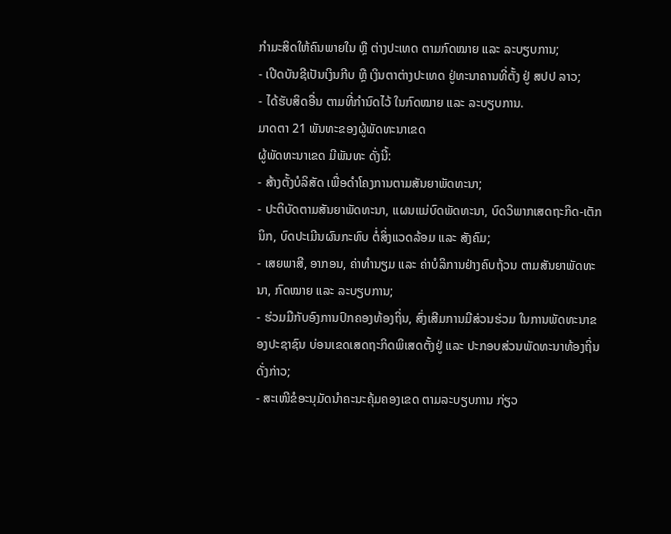ກຳມະສິດໃຫ້ຄົນພາຍໃນ ຫຼື ຕ່າງປະເທດ ຕາມກົດໝາຍ ແລະ ລະບຽບການ;
- ເປີດບັນຊີເປັນເງິນກີບ ຫຼື ເງິນຕາຕ່າງປະເທດ ຢູ່ທະນາຄານທີ່ຕັ້ງ ຢູ່ ສປປ ລາວ;
- ໄດ້ຮັບສິດອື່ນ ຕາມທີ່ກຳນົດໄວ້ ໃນກົດໝາຍ ແລະ ລະບຽບການ.
ມາດຕາ 21 ພັນທະຂອງຜູ້ພັດທະນາເຂດ
ຜູ້ພັດທະນາເຂດ ມີພັນທະ ດັ່ງນີ້:
- ສ້າງຕັ້ງບໍລິສັດ ເພື່ອດຳໂຄງການຕາມສັນຍາພັດທະນາ;
- ປະຕິບັດຕາມສັນຍາພັດທະນາ, ແຜນແມ່ບົດພັດທະນາ, ບົດວິພາກເສດຖະກິດ-ເຕັກນິກ, ບົດປະເມີນຜົນກະທົບ ຕໍ່ສິ່ງແວດລ້ອມ ແລະ ສັງຄົມ;
- ເສຍພາສີ, ອາກອນ, ຄ່າທຳນຽມ ແລະ ຄ່າບໍລິການຢ່າງຄົບຖ້ວນ ຕາມສັນຍາພັດທະນາ, ກົດໝາຍ ແລະ ລະບຽບການ;
- ຮ່ວມມືກັບອົງການປົກຄອງທ້ອງຖິ່ນ, ສົ່ງເສີມການມີສ່ວນຮ່ວມ ໃນການພັດທະນາຂອງປະຊາຊົນ ບ່ອນເຂດເສດຖະກິດພິເສດຕັ້ງຢູ່ ແລະ ປະກອບສ່ວນພັດທະນາທ້ອງຖິ່ນດັ່ງກ່າວ;
- ສະເໜີຂໍອະນຸມັດນຳຄະນະຄຸ້ມຄອງເຂດ ຕາມລະບຽບການ ກ່ຽວ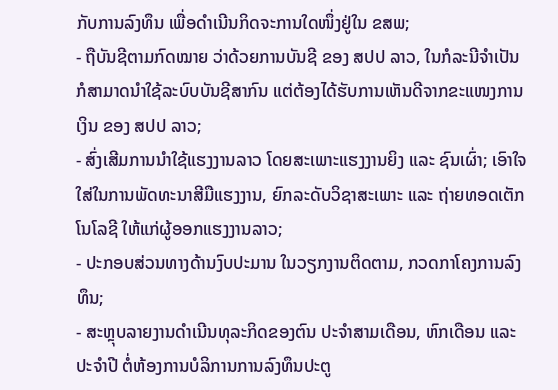ກັບການລົງທຶນ ເພື່ອດຳເນີນກິດຈະການໃດໜຶ່ງຢູ່ໃນ ຂສພ;
- ຖືບັນຊີຕາມກົດໝາຍ ວ່າດ້ວຍການບັນຊີ ຂອງ ສປປ ລາວ, ໃນກໍລະນີຈຳເປັນ ກໍສາມາດນຳໃຊ້ລະບົບບັນຊີສາກົນ ແຕ່ຕ້ອງໄດ້ຮັບການເຫັນດີຈາກຂະແໜງການເງິນ ຂອງ ສປປ ລາວ;
- ສົ່ງເສີມການນຳໃຊ້ແຮງງານລາວ ໂດຍສະເພາະແຮງງານຍິງ ແລະ ຊົນເຜົ່າ; ເອົາໃຈໃສ່ໃນການພັດທະນາສີມືແຮງງານ, ຍົກລະດັບວິຊາສະເພາະ ແລະ ຖ່າຍທອດເຕັກໂນໂລຊີ ໃຫ້ແກ່ຜູ້ອອກແຮງງານລາວ;
- ປະກອບສ່ວນທາງດ້ານງົບປະມານ ໃນວຽກງານຕິດຕາມ, ກວດກາໂຄງການລົງທຶນ;
- ສະຫຼຸບລາຍງານດຳເນີນທຸລະກິດຂອງຕົນ ປະຈຳສາມເດືອນ, ຫົກເດືອນ ແລະ ປະຈຳປີ ຕໍ່ຫ້ອງການບໍລິການການລົງທຶນປະຕູ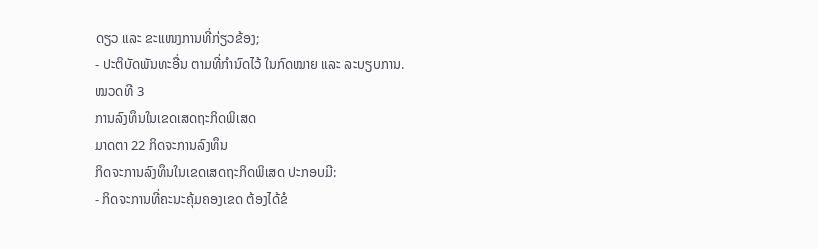ດຽວ ແລະ ຂະແໜງການທີ່ກ່ຽວຂ້ອງ;
- ປະຕິບັດພັນທະອື່ນ ຕາມທີ່ກຳນົດໄວ້ ໃນກົດໝາຍ ແລະ ລະບຽບການ.
ໝວດທີ 3
ການລົງທຶນໃນເຂດເສດຖະກິດພິເສດ
ມາດຕາ 22 ກິດຈະການລົງທຶນ
ກິດຈະການລົງທຶນໃນເຂດເສດຖະກິດພິເສດ ປະກອບມີ:
- ກິດຈະການທີ່ຄະນະຄຸ້ມຄອງເຂດ ຕ້ອງໄດ້ຂໍ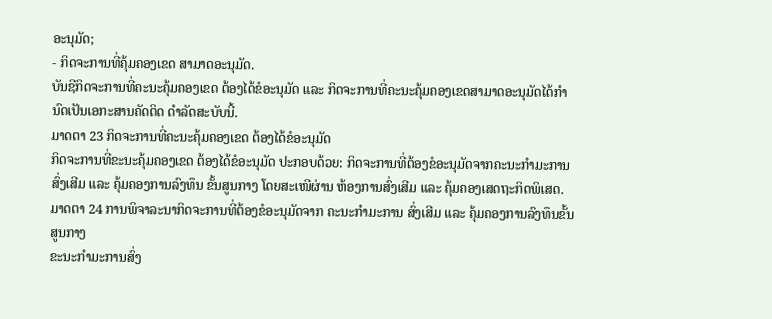ອະນຸມັດ;
- ກິດຈະການທີ່ຄຸ້ມຄອງເຂດ ສາມາດອະນຸມັດ.
ບັນຊີກິດຈະການທີ່ຄະນະຄຸ້ມຄອງເຂດ ຕ້ອງໄດ້ຂໍອະນຸມັດ ແລະ ກິດຈະການທີ່ຄະນະຄຸ້ມຄອງເຂດສາມາດອະນຸມັດໄດ້ກຳນົດເປັນເອກະສານຄັດຕິດ ດຳລັດສະບັບນີ້.
ມາດຕາ 23 ກິດຈະການທີ່ຄະນະຄຸ້ມຄອງເຂດ ຕ້ອງໄດ້ຂໍອະນຸມັດ
ກິດຈະການທີ່ຂະນະຄຸ້ມຄອງເຂດ ຕ້ອງໄດ້ຂໍອະນຸມັດ ປະກອບດ້ວຍ: ກິດຈະການທີ່ຕ້ອງຂໍອະນຸມັດຈາກຄະນະກຳມະການສົ່ງເສີມ ແລະ ຄຸ້ມຄອງການລົງທຶນ ຂັ້ນສູນກາງ ໂດຍສະເໜີຜ່ານ ຫ້ອງການສົ່ງເສີມ ແລະ ຄຸ້ມຄອງເສດຖະກິດພິເສດ.
ມາດຕາ 24 ການພິຈາລະນາກິດຈະການທີ່ຕ້ອງຂໍອະນຸມັດຈາກ ຄະນະກຳມະການ ສົ່ງເສີມ ແລະ ຄຸ້ມຄອງການລົງທຶນຂັ້ນສູນກາງ
ຂະນະກຳມະການສົ່ງ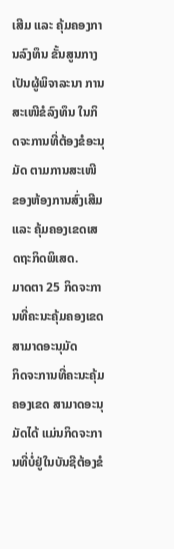ເສີມ ແລະ ຄຸ້ມຄອງການລົງທຶນ ຂັ້ນສູນກາງ ເປັນຜູ້ພິຈາລະນາ ການສະເໜີຂໍລົງທຶນ ໃນກິດຈະການທີ່ຕ້ອງຂໍອະນຸມັດ ຕາມການສະເໜີ ຂອງຫ້ອງການສົ່ງເສີມ ແລະ ຄຸ້ມຄອງເຂດເສດຖະກິດພິເສດ.
ມາດຕາ 25 ກິດຈະການທີ່ຄະນະຄຸ້ມຄອງເຂດ ສາມາດອະນຸມັດ
ກິດຈະການທີ່ຄະນະຄຸ້ມຄອງເຂດ ສາມາດອະນຸມັດໄດ້ ແມ່ນກິດຈະການທີ່ບໍ່ຢູ່ໃນບັນຊີຕ້ອງຂໍ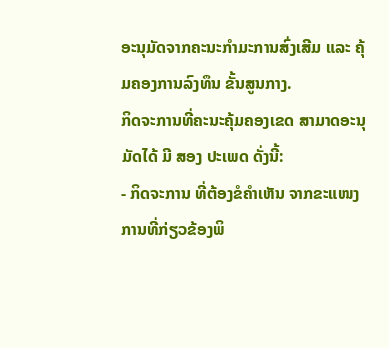ອະນຸມັດຈາກຄະນະກຳມະການສົ່ງເສີມ ແລະ ຄຸ້ມຄອງການລົງທຶນ ຂັ້ນສູນກາງ.
ກິດຈະການທີ່ຄະນະຄຸ້ມຄອງເຂດ ສາມາດອະນຸມັດໄດ້ ມີ ສອງ ປະເພດ ດັ່ງນີ້:
- ກິດຈະການ ທີ່ຕ້ອງຂໍຄຳເຫັນ ຈາກຂະແໜງການທີ່ກ່ຽວຂ້ອງພິ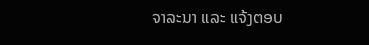ຈາລະນາ ແລະ ແຈ້ງຕອບ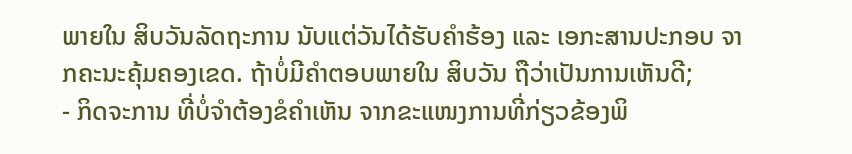ພາຍໃນ ສິບວັນລັດຖະການ ນັບແຕ່ວັນໄດ້ຮັບຄຳຮ້ອງ ແລະ ເອກະສານປະກອບ ຈາກຄະນະຄຸ້ມຄອງເຂດ. ຖ້າບໍ່ມີຄຳຕອບພາຍໃນ ສິບວັນ ຖືວ່າເປັນການເຫັນດີ;
- ກິດຈະການ ທີ່ບໍ່ຈຳຕ້ອງຂໍຄຳເຫັນ ຈາກຂະແໜງການທີ່ກ່ຽວຂ້ອງພິ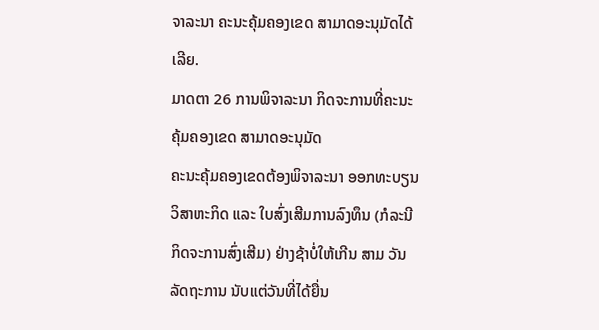ຈາລະນາ ຄະນະຄຸ້ມຄອງເຂດ ສາມາດອະນຸມັດໄດ້ເລີຍ.
ມາດຕາ 26 ການພິຈາລະນາ ກິດຈະການທີ່ຄະນະຄຸ້ມຄອງເຂດ ສາມາດອະນຸມັດ
ຄະນະຄຸ້ມຄອງເຂດຕ້ອງພິຈາລະນາ ອອກທະບຽນວິສາຫະກິດ ແລະ ໃບສົ່ງເສີມການລົງທຶນ (ກໍລະນີກິດຈະການສົ່ງເສີມ) ຢ່າງຊ້າບໍ່ໃຫ້ເກີນ ສາມ ວັນລັດຖະການ ນັບແຕ່ວັນທີ່ໄດ້ຍື່ນ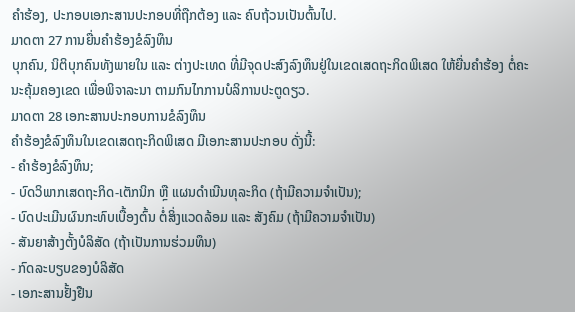ຄຳຮ້ອງ, ປະກອບເອກະສານປະກອບທີ່ຖືກຕ້ອງ ແລະ ຄົບຖ້ວນເປັນຕົ້ນໄປ.
ມາດຕາ 27 ການຍື່ນຄຳຮ້ອງຂໍລົງທຶນ
ບຸກຄົນ, ນິຕິບຸກຄົນທັງພາຍໃນ ແລະ ຕ່າງປະເທດ ທີ່ມີຈຸດປະສົງລົງທຶນຢູ່ໃນເຂດເສດຖະກິດພິເສດ ໃຫ້ຍື່ນຄຳຮ້ອງ ຕໍ່ຄະນະຄຸ້ມຄອງເຂດ ເພື່ອພິຈາລະນາ ຕາມກົນໄກການບໍລິການປະຕູດຽວ.
ມາດຕາ 28 ເອກະສານປະກອບການຂໍລົງທຶນ
ຄຳຮ້ອງຂໍລົງທຶນໃນເຂດເສດຖະກິດພິເສດ ມີເອກະສານປະກອບ ດັ່ງນີ້:
- ຄຳຮ້ອງຂໍລົງທຶນ;
- ບົດວິພາກເສດຖະກິດ-ເຕັກນິກ ຫຼື ແຜນດຳເນີນທຸລະກິດ (ຖ້າມີຄວາມຈຳເປັນ);
- ບົດປະເມີນຜົນກະທົບເບື້ອງຕົ້ນ ຕໍ່ສິ່ງແວດລ້ອມ ແລະ ສັງຄົມ (ຖ້າມີຄວາມຈຳເປັນ)
- ສັນຍາສ້າງຕັ້ງບໍລິສັດ (ຖ້າເປັນການຮ່ວມທຶນ)
- ກົດລະບຽບຂອງບໍລິສັດ
- ເອກະສານຢັ້ງຢືນ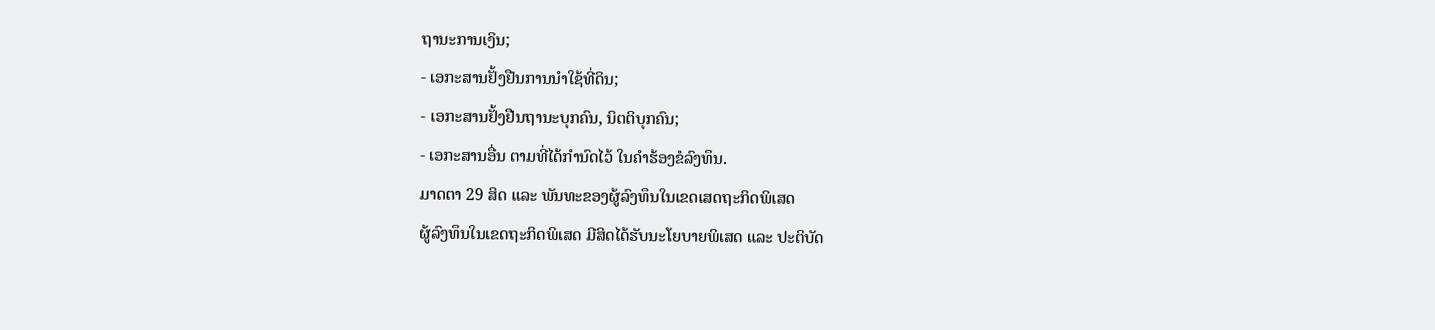ຖານະການເງິນ;
- ເອກະສານຢັ້ງຢືນການນຳໃຊ້ທີ່ດິນ;
- ເອກະສານຢັ້ງຢືນຖານະບຸກຄົນ, ນິຕຕິບຸກຄົນ;
- ເອກະສານອື່ນ ຕາມທີ່ໄດ້ກຳນົດໄວ້ ໃນຄຳຮ້ອງຂໍລົງທຶນ.
ມາດຕາ 29 ສິດ ແລະ ພັນທະຂອງຜູ້ລົງທຶນໃນເຂດເສດຖະກິດພິເສດ
ຜູ້ລົງທຶນໃນເຂດຖະກິດພິເສດ ມີສິດໄດ້ຮັບນະໂຍບາຍພິເສດ ແລະ ປະຕິບັດ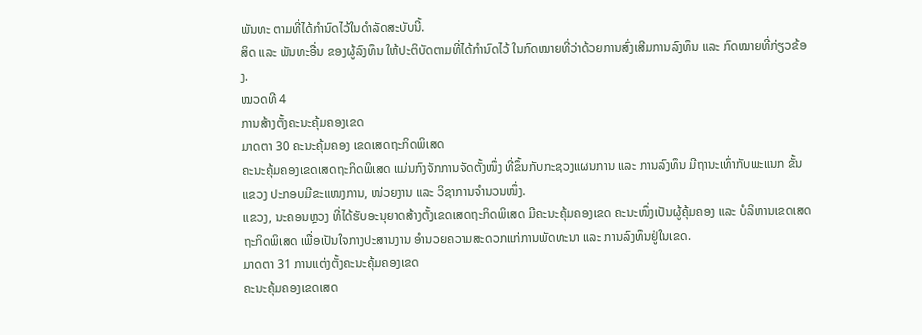ພັນທະ ຕາມທີ່ໄດ້ກຳນົດໄວ້ໃນດຳລັດສະບັບນີ້.
ສິດ ແລະ ພັນທະອື່ນ ຂອງຜູ້ລົງທຶນ ໃຫ້ປະຕິບັດຕາມທີ່ໄດ້ກຳນົດໄວ້ ໃນກົດໝາຍທີ່ວ່າດ້ວຍການສົ່ງເສີມການລົງທຶນ ແລະ ກົດໝາຍທີ່ກ່ຽວຂ້ອງ.
ໝວດທີ 4
ການສ້າງຕັ້ງຄະນະຄຸ້ມຄອງເຂດ
ມາດຕາ 30 ຄະນະຄຸ້ມຄອງ ເຂດເສດຖະກິດພິເສດ
ຄະນະຄຸ້ມຄອງເຂດເສດຖະກິດພິເສດ ແມ່ນກົງຈັກການຈັດຕັ້ງໜຶ່ງ ທີ່ຂຶ້ນກັບກະຊວງແຜນການ ແລະ ການລົງທຶນ ມີຖານະເທົ່າກັບພະແນກ ຂັ້ນແຂວງ ປະກອບມີຂະແໜງການ, ໜ່ວຍງານ ແລະ ວິຊາການຈຳນວນໜຶ່ງ.
ແຂວງ, ນະຄອນຫຼວງ ທີ່ໄດ້ຮັບອະນຸຍາດສ້າງຕັ້ງເຂດເສດຖະກິດພິເສດ ມີຄະນະຄຸ້ມຄອງເຂດ ຄະນະໜຶ່ງເປັນຜູ້ຄຸ້ມຄອງ ແລະ ບໍລິຫານເຂດເສດຖະກິດພິເສດ ເພື່ອເປັນໃຈກາງປະສານງານ ອຳນວຍຄວາມສະດວກແກ່ການພັດທະນາ ແລະ ການລົງທຶນຢູ່ໃນເຂດ.
ມາດຕາ 31 ການແຕ່ງຕັ້ງຄະນະຄຸ້ມຄອງເຂດ
ຄະນະຄຸ້ມຄອງເຂດເສດ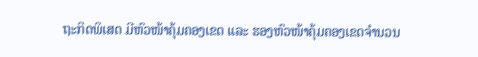ຖະກິດພິເສດ ມີຫົວໜ້າຄຸ້ມຄອງເຂດ ແລະ ຮອງຫົວໜ້າຄຸ້ມຄອງເຂດຈຳນວນ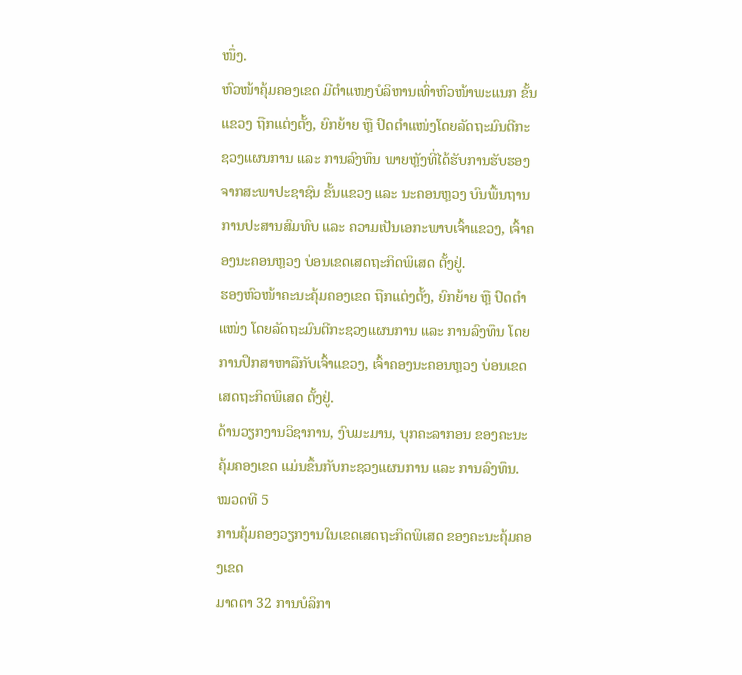ໜຶ່ງ.
ຫົວໜ້າຄຸ້ມຄອງເຂດ ມີຕຳແໜງບໍລິຫານເທົ່າຫົວໜ້າພະແນກ ຂັ້ນແຂວງ ຖືກແຕ່ງຕັ້ງ, ຍົກຍ້າຍ ຫຼື ປົດຕຳແໜ່ງໂດຍລັດຖະມົນຕີກະຊວງແຜນການ ແລະ ການລົງທຶນ ພາຍຫຼັງທີ່ໄດ້ຮັບການຮັບຮອງ ຈາກສະພາປະຊາຊົນ ຂັ້ນແຂວງ ແລະ ນະຄອນຫຼວງ ບົນພື້ນຖານການປະສານສົມທົບ ແລະ ຄວາມເປັນເອກະພາບເຈົ້າແຂວງ, ເຈົ້າຄອງນະຄອນຫຼວງ ບ່ອນເຂດເສດຖະກິດພິເສດ ຕັ້ງຢູ່.
ຮອງຫົວໜ້າຄະນະຄຸ້ມຄອງເຂດ ຖືກແຕ່ງຕັ້ງ, ຍົກຍ້າຍ ຫຼື ປົດຕຳແໜ່ງ ໂດຍລັດຖະມົນຕີກະຊວງແຜນການ ແລະ ການລົງທຶນ ໂດຍການປຶກສາຫາລືກັບເຈົ້າແຂວງ, ເຈົ້າຄອງນະຄອນຫຼວງ ບ່ອນເຂດເສດຖະກິດພິເສດ ຕັ້ງຢູ່.
ດ້ານວຽກງານວິຊາການ, ງົບມະມານ, ບຸກຄະລາກອນ ຂອງຄະນະຄຸ້ມຄອງເຂດ ແມ່ນຂຶ້ນກັບກະຊວງແຜນການ ແລະ ການລົງທຶນ.
ໝວດທີ 5
ການຄຸ້ມຄອງວຽກງານໃນເຂດເສດຖະກິດພິເສດ ຂອງຄະນະຄຸ້ມຄອງເຂດ
ມາດຕາ 32 ການບໍລິກາ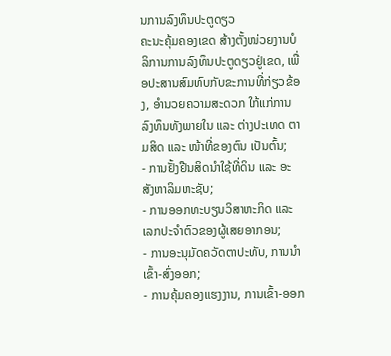ນການລົງທຶນປະຕູດຽວ
ຄະນະຄຸ້ມຄອງເຂດ ສ້າງຕັ້ງໜ່ວຍງານບໍລິການການລົງທຶນປະຕູດຽວຢູ່ເຂດ, ເພື່ອປະສານສົມທົບກັບຂະການທີ່ກ່ຽວຂ້ອງ, ອຳນວຍຄວາມສະດວກ ໃກ້ແກ່ການລົງທຶນທັງພາຍໃນ ແລະ ຕ່າງປະເທດ ຕາມສິດ ແລະ ໜ້າທີ່ຂອງຕົນ ເປັນຕົ້ນ;
- ການຢັ້ງຢືນສິດນຳໃຊ້ທີ່ດິນ ແລະ ອະສັງຫາລິມຫະຊັບ;
- ການອອກທະບຽນວິສາຫະກິດ ແລະ ເລກປະຈຳຕົວຂອງຜູ້ເສຍອາກອນ;
- ການອະນຸມັດຄວັດຕາປະທັບ, ການນຳເຂົ້າ-ສົ່ງອອກ;
- ການຄຸ້ມຄອງແຮງງານ, ການເຂົ້າ-ອອກ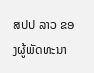ສປປ ລາວ ຂອງຜູ້ພັດທະນາ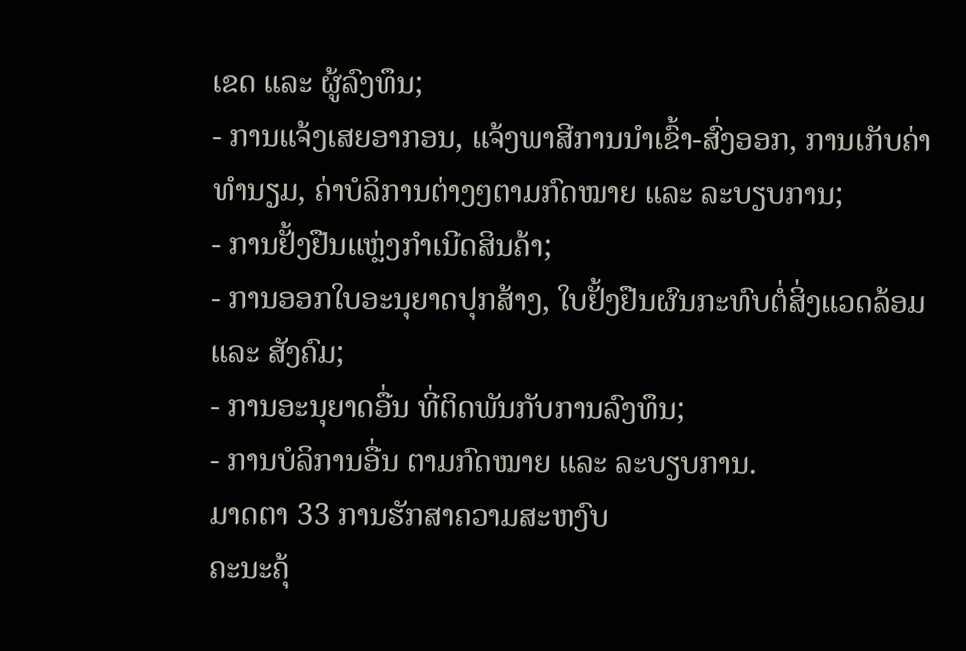ເຂດ ແລະ ຜູ້ລົງທຶນ;
- ການແຈ້ງເສຍອາກອນ, ແຈ້ງພາສີການນຳເຂົ້າ-ສົ່ງອອກ, ການເກັບຄ່າທຳນຽມ, ຄ່າບໍລິການຕ່າງໆຕາມກົດໝາຍ ແລະ ລະບຽບການ;
- ການຢັ້ງຢືນແຫຼ່ງກຳເນີດສິນຄ້າ;
- ການອອກໃບອະນຸຍາດປຸກສ້າງ, ໃບຢັ້ງຢືນຜົນກະທົບຕໍ່ສິ່ງແວດລ້ອມ ແລະ ສັງຄົມ;
- ການອະນຸຍາດອື່ນ ທີ່ຕິດພັນກັບການລົງທຶນ;
- ການບໍລິການອື່ນ ຕາມກົດໝາຍ ແລະ ລະບຽບການ.
ມາດຕາ 33 ການຮັກສາຄວາມສະຫງົບ
ຄະນະຄຸ້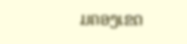ມຄອງເຂດ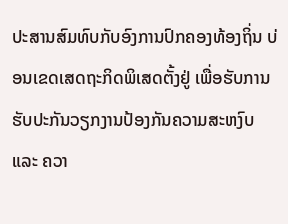ປະສານສົມທົບກັບອົງການປົກຄອງທ້ອງຖິ່ນ ບ່ອນເຂດເສດຖະກິດພິເສດຕັ້ງຢູ່ ເພື່ອຮັບການຮັບປະກັນວຽກງານປ້ອງກັນຄວາມສະຫງົບ ແລະ ຄວາ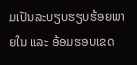ມເປັນລະບຽບຮຽບຮ້ອຍພາຍໃນ ແລະ ອ້ອມຮອບເຂດ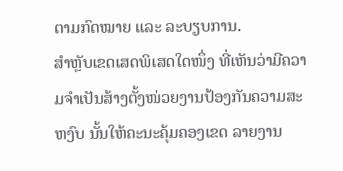ຕາມກົດໝາຍ ແລະ ລະບຽບການ.
ສຳຫຼັບເຂດເສດພິເສດໃດໜຶ່ງ ທີ່ເຫັນວ່າມີຄວາມຈຳເປັນສ້າງຕັ້ງໜ່ວຍງານປ້ອງກັນຄວາມສະຫງົບ ນັ້ນໃຫ້ຄະນະຄຸ້ມຄອງເຂດ ລາຍງານ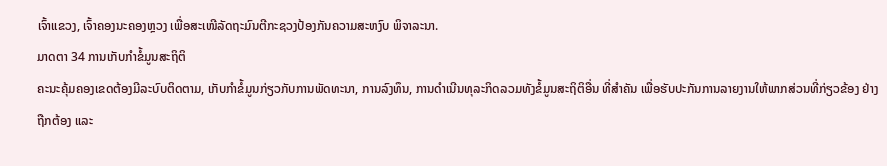ເຈົ້າແຂວງ, ເຈົ້າຄອງນະຄອງຫຼວງ ເພື່ອສະເໜີລັດຖະມົນຕີກະຊວງປ້ອງກັນຄວາມສະຫງົບ ພິຈາລະນາ.
ມາດຕາ 34 ການເກັບກຳຂໍ້ມູນສະຖິຕິ
ຄະນະຄຸ້ມຄອງເຂດຕ້ອງມີລະບົບຕິດຕາມ, ເກັບກຳຂໍ້ມູນກ່ຽວກັບການພັດທະນາ, ການລົງທຶນ, ການດຳເນີນທຸລະກິດລວມທັງຂໍ້ມູນສະຖິຕິອື່ນ ທີ່ສຳຄັນ ເພື່ອຮັບປະກັນການລາຍງານໃຫ້ພາກສ່ວນທີ່ກ່ຽວຂ້ອງ ຢ່າງຖືກຕ້ອງ ແລະ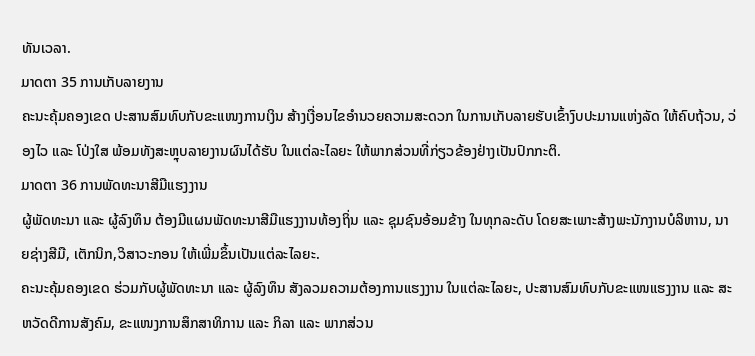ທັນເວລາ.
ມາດຕາ 35 ການເກັບລາຍງານ
ຄະນະຄຸ້ມຄອງເຂດ ປະສານສົມທົບກັບຂະແໜງການເງິນ ສ້າງເງື່ອນໄຂອຳນວຍຄວາມສະດວກ ໃນການເກັບລາຍຮັບເຂົ້າງົບປະມານແຫ່ງລັດ ໃຫ້ຄົບຖ້ວນ, ວ່ອງໄວ ແລະ ໂປ່ງໃສ ພ້ອມທັງສະຫຼຸບລາຍງານຜົນໄດ້ຮັບ ໃນແຕ່ລະໄລຍະ ໃຫ້ພາກສ່ວນທີ່ກ່ຽວຂ້ອງຢ່າງເປັນປົກກະຕິ.
ມາດຕາ 36 ການພັດທະນາສີມືແຮງງານ
ຜູ້ພັດທະນາ ແລະ ຜູ້ລົງທຶນ ຕ້ອງມີແຜນພັດທະນາສີມືແຮງງານທ້ອງຖິ່ນ ແລະ ຊຸມຊົນອ້ອມຂ້າງ ໃນທຸກລະດັບ ໂດຍສະເພາະສ້າງພະນັກງານບໍລິຫານ, ນາຍຊ່າງສີມື, ເຕັກນິກ,ວິສາວະກອນ ໃຫ້ເພີ່ມຂຶ້ນເປັນແຕ່ລະໄລຍະ.
ຄະນະຄຸ້ມຄອງເຂດ ຮ່ວມກັບຜູ້ພັດທະນາ ແລະ ຜູ້ລົງທຶນ ສັງລວມຄວາມຕ້ອງການແຮງງານ ໃນແຕ່ລະໄລຍະ, ປະສານສົມທົບກັບຂະແໜແຮງງານ ແລະ ສະຫວັດດີການສັງຄົມ, ຂະແໜງການສຶກສາທິການ ແລະ ກິລາ ແລະ ພາກສ່ວນ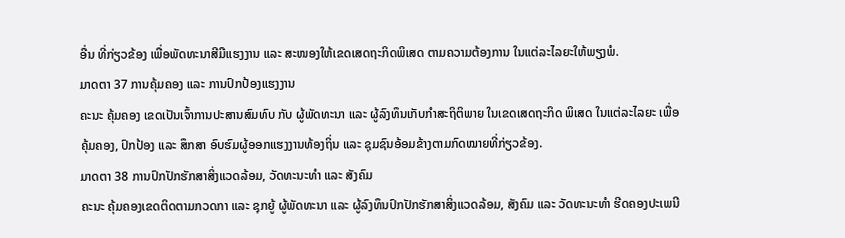ອື່ນ ທີ່ກ່ຽວຂ້ອງ ເພື່ອພັດທະນາສີມືແຮງງານ ແລະ ສະໜອງໃຫ້ເຂດເສດຖະກິດພິເສດ ຕາມຄວາມຕ້ອງການ ໃນແຕ່ລະໄລຍະໃຫ້ພຽງພໍ.
ມາດຕາ 37 ການຄຸ້ມຄອງ ແລະ ການປົກປ້ອງແຮງງານ
ຄະນະ ຄຸ້ມຄອງ ເຂດເປັນເຈົ້າການປະສານສົມທົບ ກັບ ຜູ້ພັດທະນາ ແລະ ຜູ້ລົງທຶນເກັບກຳສະຖິຕິພາຍ ໃນເຂດເສດຖະກິດ ພິເສດ ໃນແຕ່ລະໄລຍະ ເພື່ອຄຸ້ມຄອງ, ປົກປ້ອງ ແລະ ສຶກສາ ອົບຮົມຜູ້ອອກແຮງງານທ້ອງຖິ່ນ ແລະ ຊຸມຊົນອ້ອມຂ້າງຕາມກົດໝາຍທີ່ກ່ຽວຂ້ອງ.
ມາດຕາ 38 ການປົກປັກຮັກສາສິ່ງແວດລ້ອມ, ວັດທະນະທຳ ແລະ ສັງຄົມ
ຄະນະ ຄຸ້ມຄອງເຂດຕິດຕາມກວດກາ ແລະ ຊຸກຍູ້ ຜູ້ພັດທະນາ ແລະ ຜູ້ລົງທຶນປົກປັກຮັກສາສິ່ງແວດລ້ອມ, ສັງຄົມ ແລະ ວັດທະນະທຳ ຮີດຄອງປະເພນີ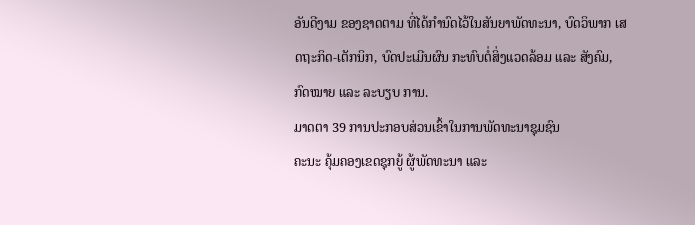ອັນດີງາມ ຂອງຊາດຕາມ ທີ່ໄດ້ກຳນົດໄວ້ໃນສັນຍາພັດທະນາ, ບົດວິພາກ ເສດຖະກິດ-ເຕັກນິກ, ບົດປະເມີນຜົນ ກະທົບຕໍ່ສິ່ງແວດລ້ອມ ແລະ ສັງຄົມ, ກົດໝາຍ ແລະ ລະບຽບ ການ.
ມາດຕາ 39 ການປະກອບສ່ວນເຂົ້າໃນການພັດທະນາຊຸມຊົນ
ຄະນະ ຄຸ້ມຄອງເຂດຊຸກຍູ້ ຜູ້ພັດທະນາ ແລະ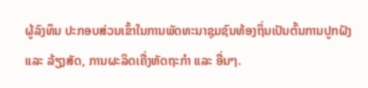ຜູ້ລົງທຶນ ປະກອບສ່ວນເຂົ້າໃນການພັດທະນາຊຸມຊົນທ້ອງຖິ່ນເປັນຕົ້ນການປູກຝັງ ແລະ ລ້ຽງສັດ, ການຜະລິດເຄື່ງຫັດຖະກຳ ແລະ ອື່ນໆ.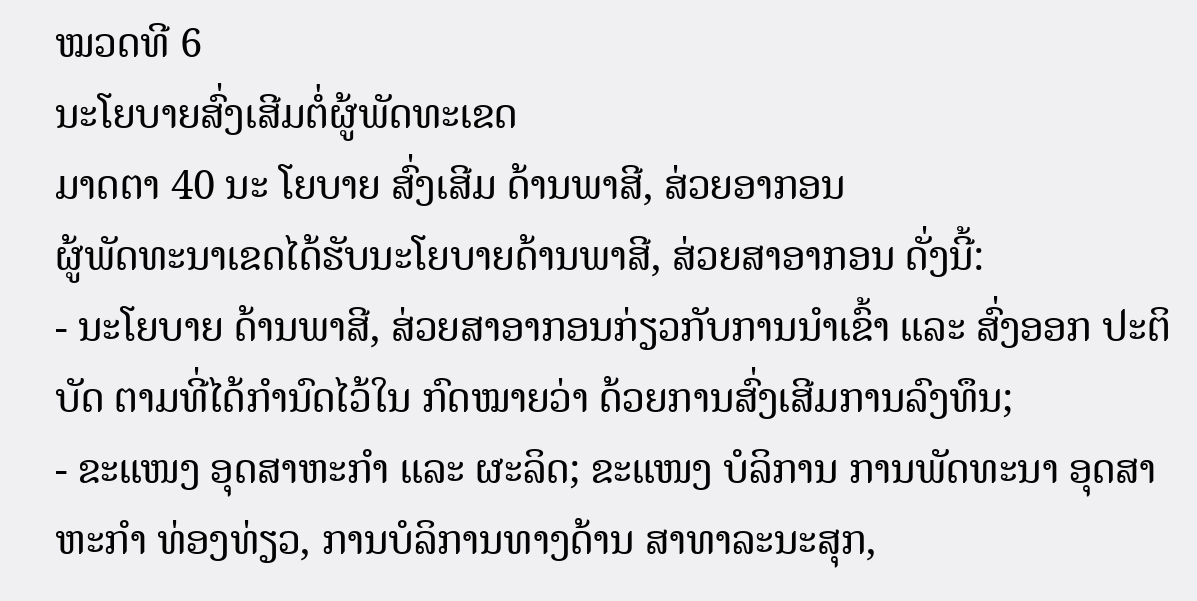ໝວດທີ 6
ນະໂຍບາຍສົ່ງເສີມຕໍ່ຜູ້ພັດທະເຂດ
ມາດຕາ 40 ນະ ໂຍບາຍ ສົ່ງເສີມ ດ້ານພາສີ, ສ່ວຍອາກອນ
ຜູ້ພັດທະນາເຂດໄດ້ຮັບນະໂຍບາຍດ້ານພາສີ, ສ່ວຍສາອາກອນ ດັ່ງນີ້:
- ນະໂຍບາຍ ດ້ານພາສີ, ສ່ວຍສາອາກອນກ່ຽວກັບການນຳເຂົ້າ ແລະ ສົ່ງອອກ ປະຕິບັດ ຕາມທີ່ໄດ້ກຳນົດໄວ້ໃນ ກົດໝາຍວ່າ ດ້ວຍການສົ່ງເສີມການລົງທຶນ;
- ຂະແໜງ ອຸດສາຫະກຳ ແລະ ຜະລິດ; ຂະແໜງ ບໍລິການ ການພັດທະນາ ອຸດສາຫະກຳ ທ່ອງທ່ຽວ, ການບໍລິການທາງດ້ານ ສາທາລະນະສຸກ,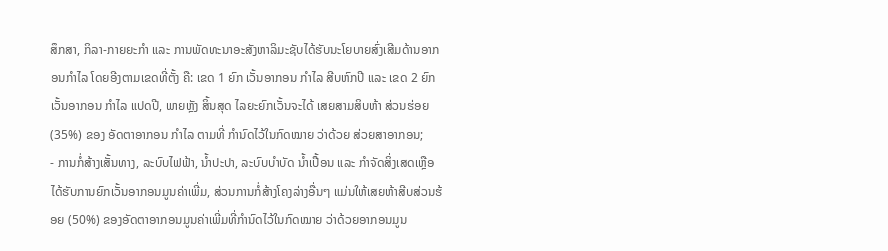ສຶກສາ, ກິລາ-ກາຍຍະກຳ ແລະ ການພັດທະນາອະສັງຫາລິມະຊັບໄດ້ຮັບນະໂຍບາຍສົ່ງເສີມດ້ານອາກອນກຳໄລ ໂດຍອີງຕາມເຂດທີ່ຕັ້ງ ຄື: ເຂດ 1 ຍົກ ເວັ້ນອາກອນ ກຳໄລ ສີບຫົກປີ ແລະ ເຂດ 2 ຍົກ ເວັ້ນອາກອນ ກຳໄລ ແປດປີ, ພາຍຫຼັງ ສິ້ນສຸດ ໄລຍະຍົກເວັ້ນຈະໄດ້ ເສຍສາມສິບຫ້າ ສ່ວນຮ່ອຍ (35%) ຂອງ ອັດຕາອາກອນ ກຳໄລ ຕາມທີ່ ກຳນົດໄວ້ໃນກົດໝາຍ ວ່າດ້ວຍ ສ່ວຍສາອາກອນ;
- ການກໍ່ສ້າງເສັ້ນທາງ, ລະບົບໄຟຟ້າ, ນ້ຳປະປາ, ລະບົບບຳບັດ ນ້ຳເປື້ອນ ແລະ ກຳຈັດສິ່ງເສດເຫຼືອ ໄດ້ຮັບການຍົກເວັ້ນອາກອນມູນຄ່າເພີ່ມ, ສ່ວນການກໍ່ສ້າງໂຄງລ່າງອື່ນໆ ແມ່ນໃຫ້ເສຍຫ້າສີບສ່ວນຮ້ອຍ (50%) ຂອງອັດຕາອາກອນມູນຄ່າເພີ່ມທີ່ກຳນົດໄວ້ໃນກົດໝາຍ ວ່າດ້ວຍອາກອນມູນ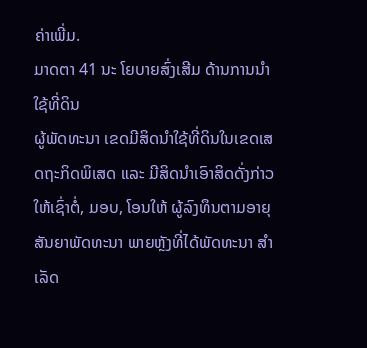ຄ່າເພີ່ມ.
ມາດຕາ 41 ນະ ໂຍບາຍສົ່ງເສີມ ດ້ານການນຳໃຊ້ທີ່ດິນ
ຜູ້ພັດທະນາ ເຂດມີສິດນຳໃຊ້ທີ່ດິນໃນເຂດເສດຖະກິດພິເສດ ແລະ ມີສິດນຳເອົາສິດດັ່ງກ່າວໃຫ້ເຊົ່າຕໍ່, ມອບ, ໂອນໃຫ້ ຜູ້ລົງທຶນຕາມອາຍຸສັນຍາພັດທະນາ ພາຍຫຼັງທີ່ໄດ້ພັດທະນາ ສຳເລັດ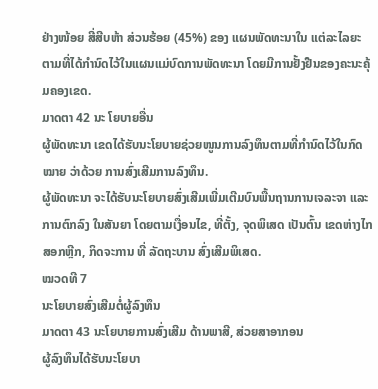ຢ່າງໜ້ອຍ ສີ່ສີບຫ້າ ສ່ວນຮ້ອຍ (45%) ຂອງ ແຜນພັດທະນາໃນ ແຕ່ລະໄລຍະ ຕາມທີ່ໄດ້ກຳນົດໄວ້ໃນແຜນແມ່ບົດການພັດທະນາ ໂດຍມີການຢັ້ງຢືນຂອງຄະນະຄຸ້ມຄອງເຂດ.
ມາດຕາ 42 ນະ ໂຍບາຍອື່ນ
ຜູ້ພັດທະນາ ເຂດໄດ້ຮັບນະໂຍບາຍຊ່ວຍໜູນການລົງທຶນຕາມທີ່ກຳນົດໄວ້ໃນກົດໝາຍ ວ່າດ້ວຍ ການສົ່ງເສີມການລົງທຶນ.
ຜູ້ພັດທະນາ ຈະໄດ້ຮັບນະໂຍບາຍສົ່ງເສີມເພີ່ມເຕີມບົນພື້ນຖານການເຈລະຈາ ແລະ ການຕົກລົງ ໃນສັນຍາ ໂດຍຕາມເງື່ອນໄຂ, ທີ່ຕັ້ງ, ຈຸດພິເສດ ເປັນຕົ້ນ ເຂດຫ່າງໄກສອກຫຼີກ, ກິດຈະການ ທີ່ ລັດຖະບານ ສົ່ງເສີມພິເສດ.
ໝວດທີ 7
ນະໂຍບາຍສົ່ງເສີມຕໍ່ຜູ້ລົງທຶນ
ມາດຕາ 43 ນະໂຍບາຍການສົ່ງເສີມ ດ້ານພາສີ, ສ່ວຍສາອາກອນ
ຜູ້ລົງທຶນໄດ້ຮັບນະໂຍບາ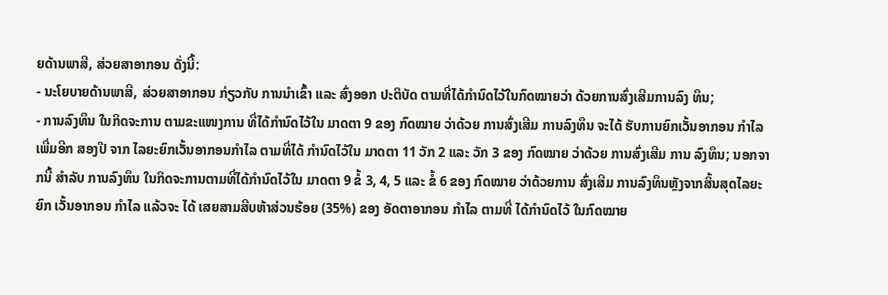ຍດ້ານພາສີ, ສ່ວຍສາອາກອນ ດັ່ງນີ້:
- ນະໂຍບາຍດ້ານພາສີ, ສ່ວຍສາອາກອນ ກ່ຽວກັບ ການນຳເຂົ້າ ແລະ ສົ່ງອອກ ປະຕິບັດ ຕາມທີ່ໄດ້ກຳນົດໄວ້ໃນກົດໝາຍວ່າ ດ້ວຍການສົ່ງເສີມການລົງ ທຶນ;
- ການລົງທຶນ ໃນກິດຈະການ ຕາມຂະແໜງການ ທີ່ໄດ້ກຳນົດໄວ້ໃນ ມາດຕາ 9 ຂອງ ກົດໝາຍ ວ່າດ້ວຍ ການສົ່ງເສີມ ການລົງທຶນ ຈະໄດ້ ຮັບການຍົກເວັ້ນອາກອນ ກຳໄລ ເພີ່ມອີກ ສອງປີ ຈາກ ໄລຍະຍົກເວັ້ນອາກອນກໍາໄລ ຕາມທີ່ໄດ້ ກຳນົດໄວ້ໃນ ມາດຕາ 11 ວັກ 2 ແລະ ວັກ 3 ຂອງ ກົດໝາຍ ວ່າດ້ວຍ ການສົ່ງເສີມ ການ ລົງທຶນ; ນອກຈາກນີ້ ສຳລັບ ການລົງທຶນ ໃນກິດຈະການຕາມທີ່ໄດ້ກຳນົດໄວ້ໃນ ມາດຕາ 9 ຂໍ້ 3, 4, 5 ແລະ ຂໍ້ 6 ຂອງ ກົດໝາຍ ວ່າດ້ວຍການ ສົ່ງເສີມ ການລົງທຶນຫຼັງຈາກສິ້ນສຸດໄລຍະຍົກ ເວັ້ນອາກອນ ກຳໄລ ແລ້ວຈະ ໄດ້ ເສຍສາມສີບຫ້າສ່ວນຮ້ອຍ (35%) ຂອງ ອັດຕາອາກອນ ກຳໄລ ຕາມທີ່ ໄດ້ກຳນົດໄວ້ ໃນກົດໝາຍ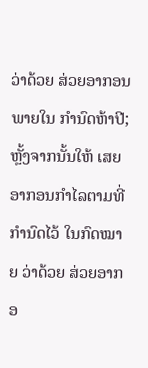ວ່າດ້ວຍ ສ່ວຍອາກອນ ພາຍໃນ ກຳນົດຫ້າປີ; ຫຼັ້ງຈາກນັ້ນໃຫ້ ເສຍອາກອນກຳໄລຕາມທີ່ ກຳນົດໄວ້ ໃນກົດໝາຍ ວ່າດ້ວຍ ສ່ວຍອາກອ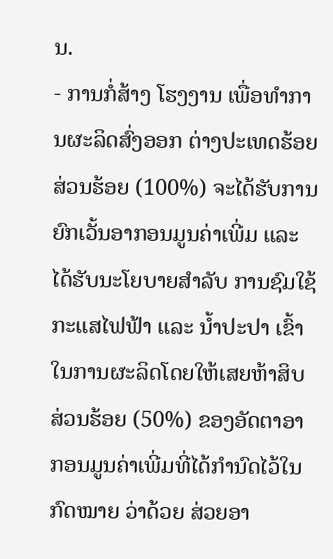ນ.
- ການກໍ່ສ້າງ ໂຮງງານ ເພື່ອທຳການຜະລິດສົ່ງອອກ ຕ່າງປະເທດຮ້ອຍສ່ວນຮ້ອຍ (100%) ຈະໄດ້ຮັບການຍົກເວັ້ນອາກອນມູນຄ່າເພີ່ມ ແລະ ໄດ້ຮັບນະໂຍບາຍສຳລັບ ການຊົມໃຊ້ ກະແສໄຟຟ້າ ແລະ ນ້ຳປະປາ ເຂົ້າໃນການຜະລິດໂດຍໃຫ້ເສຍຫ້າສິບສ່ວນຮ້ອຍ (50%) ຂອງອັດຕາອາກອນມູນຄ່າເພີ່ມທີ່ໄດ້ກຳນົດໄວ້ໃນ ກົດໝາຍ ວ່າດ້ວຍ ສ່ວຍອາ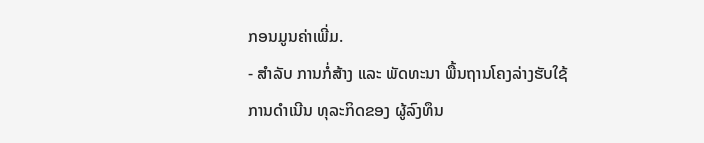ກອນມູນຄ່າເພີ່ມ.
- ສຳລັບ ການກໍ່ສ້າງ ແລະ ພັດທະນາ ພື້ນຖານໂຄງລ່າງຮັບໃຊ້ ການດຳເນີນ ທຸລະກິດຂອງ ຜູ້ລົງທຶນ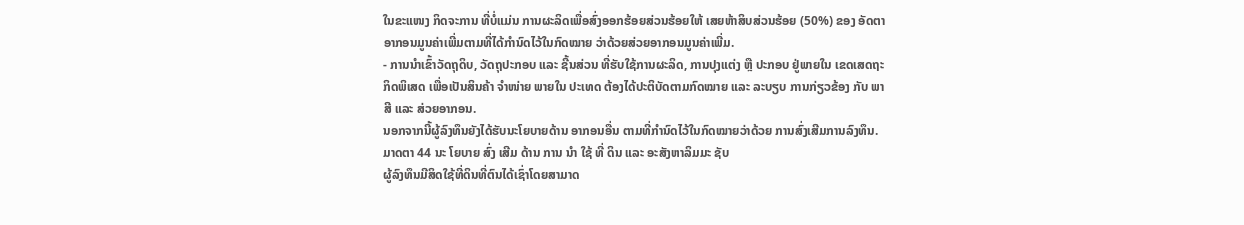ໃນຂະແໜງ ກິດຈະການ ທີ່ບໍ່ແມ່ນ ການຜະລິດເພື່ອສົ່ງອອກຮ້ອຍສ່ວນຮ້ອຍໃຫ້ ເສຍຫ້າສິບສ່ວນຮ້ອຍ (50%) ຂອງ ອັດຕາອາກອນມູນຄ່າເພີ່ມຕາມທີ່ໄດ້ກຳນົດໄວ້ໃນກົດໝາຍ ວ່າດ້ວຍສ່ວຍອາກອນມູນຄ່າເພີ່ມ.
- ການນຳເຂົ້າວັດຖຸດິບ, ວັດຖຸປະກອບ ແລະ ຊີ້ນສ່ວນ ທີ່ຮັບໃຊ້ການຜະລິດ, ການປຸງແຕ່ງ ຫຼື ປະກອບ ຢູ່ພາຍໃນ ເຂດເສດຖະກິດພິເສດ ເພື່ອເປັນສິນຄ້າ ຈຳໜ່າຍ ພາຍໃນ ປະເທດ ຕ້ອງໄດ້ປະຕິບັດຕາມກົດໝາຍ ແລະ ລະບຽບ ການກ່ຽວຂ້ອງ ກັບ ພາສີ ແລະ ສ່ວຍອາກອນ.
ນອກຈາກນີ້ຜູ້ລົງທຶນຍັງໄດ້ຮັບນະໂຍບາຍດ້ານ ອາກອນອື່ນ ຕາມທີ່ກຳນົດໄວ້ໃນກົດໝາຍວ່າດ້ວຍ ການສົ່ງເສີມການລົງທຶນ.
ມາດຕາ 44 ນະ ໂຍບາຍ ສົ່ງ ເສີມ ດ້ານ ການ ນຳ ໃຊ້ ທີ່ ດິນ ແລະ ອະສັງຫາລິມມະ ຊັບ
ຜູ້ລົງທຶນມີສິດໃຊ້ທີ່ດິນທີ່ຕົນໄດ້ເຊົ່າໂດຍສາມາດ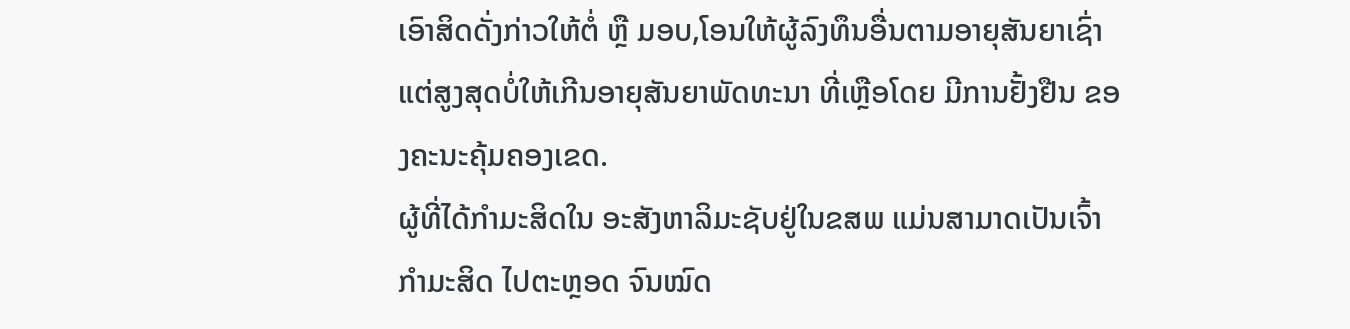ເອົາສິດດັ່ງກ່າວໃຫ້ຕໍ່ ຫຼື ມອບ,ໂອນໃຫ້ຜູ້ລົງທຶນອື່ນຕາມອາຍຸສັນຍາເຊົ່າແຕ່ສູງສຸດບໍ່ໃຫ້ເກີນອາຍຸສັນຍາພັດທະນາ ທີ່ເຫຼືອໂດຍ ມີການຢັ້ງຢືນ ຂອງຄະນະຄຸ້ມຄອງເຂດ.
ຜູ້ທີ່ໄດ້ກຳມະສິດໃນ ອະສັງຫາລິມະຊັບຢູ່ໃນຂສພ ແມ່ນສາມາດເປັນເຈົ້າກຳມະສິດ ໄປຕະຫຼອດ ຈົນໝົດ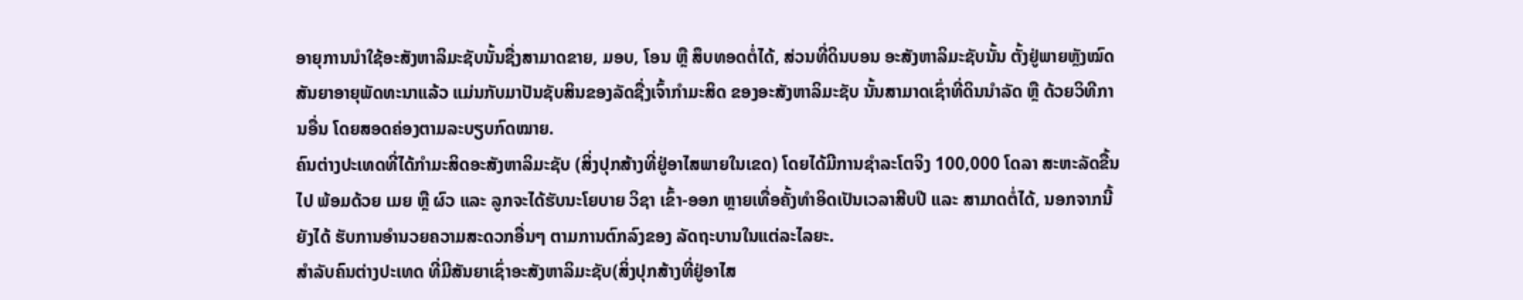ອາຍຸການນຳໃຊ້ອະສັງຫາລິມະຊັບນັ້ນຊື່ງສາມາດຂາຍ, ມອບ, ໂອນ ຫຼື ສຶບທອດຕໍ່ໄດ້, ສ່ວນທີ່ດິນບອນ ອະສັງຫາລິມະຊັບນັ້ນ ຕັ້ງຢູ່ພາຍຫຼັງໝົດສັນຍາອາຍຸພັດທະນາແລ້ວ ແມ່ນກັບມາປັນຊັບສິນຂອງລັດຊື່ງເຈົ້າກຳມະສິດ ຂອງອະສັງຫາລິມະຊັບ ນັ້ນສາມາດເຊົ່າທີ່ດິນນຳລັດ ຫຼື ດ້ວຍວິທີການອື່ນ ໂດຍສອດຄ່ອງຕາມລະບຽບກົດໝາຍ.
ຄົນຕ່າງປະເທດທີ່ໄດ້ກຳມະສິດອະສັງຫາລິມະຊັບ (ສິ່ງປຸກສ້າງທີ່ຢູ່ອາໄສພາຍໃນເຂດ) ໂດຍໄດ້ມີການຊຳລະໂຕຈິງ 100,000 ໂດລາ ສະຫະລັດຂື້ນໄປ ພ້ອມດ້ວຍ ເມຍ ຫຼື ຜົວ ແລະ ລູກຈະໄດ້ຮັບນະໂຍບາຍ ວິຊາ ເຂົ້າ-ອອກ ຫຼາຍເທື່ອຄັ້ງທຳອິດເປັນເວລາສີບປີ ແລະ ສາມາດຕໍ່ໄດ້, ນອກຈາກນີ້ຍັງໄດ້ ຮັບການອຳນວຍຄວາມສະດວກອື່ນໆ ຕາມການຕົກລົງຂອງ ລັດຖະບານໃນແຕ່ລະໄລຍະ.
ສໍາລັບຄົນຕ່າງປະເທດ ທີ່ມີສັນຍາເຊົ່າອະສັງຫາລິມະຊັບ(ສິ່ງປຸກສ້າງທີ່ຢູ່ອາໄສ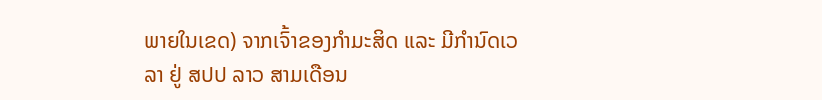ພາຍໃນເຂດ) ຈາກເຈົ້າຂອງກຳມະສິດ ແລະ ມີກຳນົດເວລາ ຢູ່ ສປປ ລາວ ສາມເດືອນ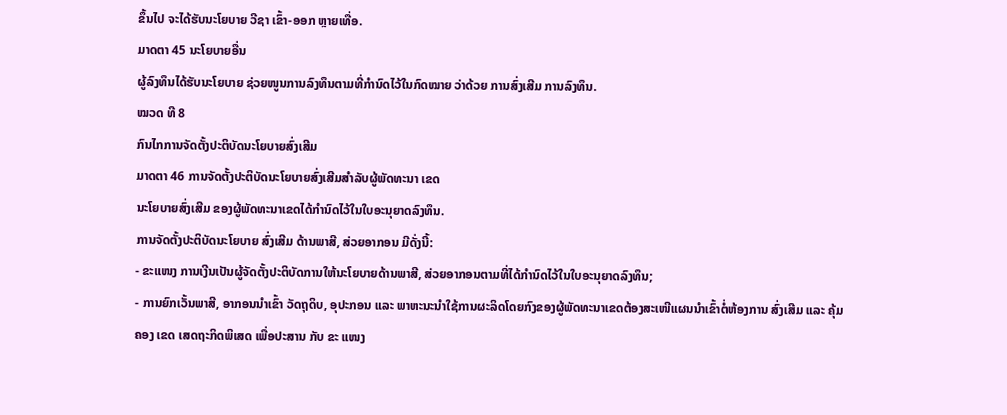ຂຶ້ນໄປ ຈະໄດ້ຮັບນະໂຍບາຍ ວີຊາ ເຂົ້າ-ອອກ ຫຼາຍເທື່ອ.
ມາດຕາ 45 ນະໂຍບາຍອື່ນ
ຜູ້ລົງທຶນໄດ້ຮັບນະໂຍບາຍ ຊ່ວຍໜູນການລົງທຶນຕາມທີ່ກຳນົດໄວ້ໃນກົດໝາຍ ວ່າດ້ວຍ ການສົ່ງເສີມ ການລົງທຶນ.
ໝວດ ທີ 8
ກົນໄກການຈັດຕັ້ງປະຕິບັດນະໂຍບາຍສົ່ງເສີມ
ມາດຕາ 46 ການຈັດຕັ້ງປະຕິບັດນະໂຍບາຍສົ່ງເສີມສຳລັບຜູ້ພັດທະນາ ເຂດ
ນະໂຍບາຍສົ່ງເສີມ ຂອງຜູ້ພັດທະນາເຂດໄດ້ກຳນົດໄວ້ໃນໃບອະນຸຍາດລົງທຶນ.
ການຈັດຕັ້ງປະຕິບັດນະໂຍບາຍ ສົ່ງເສີມ ດ້ານພາສີ, ສ່ວຍອາກອນ ມີດັ່ງນີ້:
- ຂະແໜງ ການເງີນເປັນຜູ້ຈັດຕັ້ງປະຕິບັດການໃຫ້ນະໂຍບາຍດ້ານພາສີ, ສ່ວຍອາກອນຕາມທີ່ໄດ້ກຳນົດໄວ້ໃນໃບອະນຸຍາດລົງທຶນ;
- ການຍົກເວັ້ນພາສີ, ອາກອນນຳເຂົ້າ ວັດຖຸດິບ, ອຸປະກອນ ແລະ ພາຫະນະນຳໃຊ້ການຜະລິດໂດຍກົງຂອງຜູ້ພັດທະນາເຂດຕ້ອງສະເໜີແຜນນຳເຂົ້າຕໍ່ຫ້ອງການ ສົ່ງເສີມ ແລະ ຄຸ້ມຄອງ ເຂດ ເສດຖະກິດພິເສດ ເພື່ອປະສານ ກັບ ຂະ ແໜງ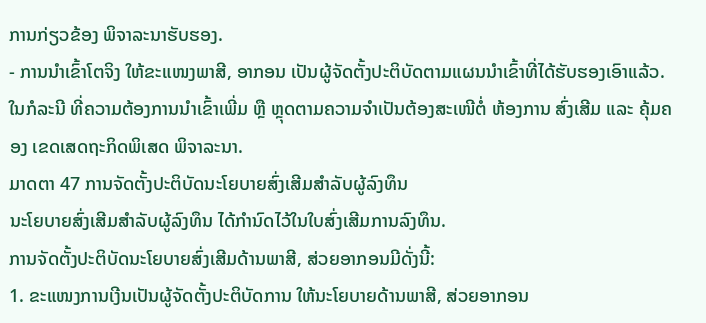ການກ່ຽວຂ້ອງ ພິຈາລະນາຮັບຮອງ.
- ການນຳເຂົ້າໂຕຈິງ ໃຫ້ຂະແໜງພາສີ, ອາກອນ ເປັນຜູ້ຈັດຕັ້ງປະຕິບັດຕາມແຜນນຳເຂົ້າທີ່ໄດ້ຮັບຮອງເອົາແລ້ວ. ໃນກໍລະນີ ທີ່ຄວາມຕ້ອງການນຳເຂົ້າເພີ່ມ ຫຼື ຫຼຸດຕາມຄວາມຈຳເປັນຕ້ອງສະເໜີຕໍ່ ຫ້ອງການ ສົ່ງເສີມ ແລະ ຄຸ້ມຄອງ ເຂດເສດຖະກິດພິເສດ ພິຈາລະນາ.
ມາດຕາ 47 ການຈັດຕັ້ງປະຕິບັດນະໂຍບາຍສົ່ງເສີມສຳລັບຜູ້ລົງທຶນ
ນະໂຍບາຍສົ່ງເສີມສຳລັບຜູ້ລົງທຶນ ໄດ້ກຳນົດໄວ້ໃນໃບສົ່ງເສີມການລົງທຶນ.
ການຈັດຕັ້ງປະຕິບັດນະໂຍບາຍສົ່ງເສີມດ້ານພາສີ, ສ່ວຍອາກອນມີດັ່ງນີ້:
1. ຂະແໜງການເງີນເປັນຜູ້ຈັດຕັ້ງປະຕິບັດການ ໃຫ້ນະໂຍບາຍດ້ານພາສີ, ສ່ວຍອາກອນ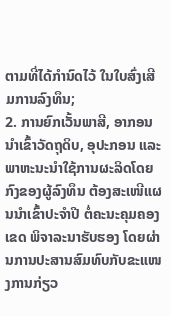ຕາມທີ່ໄດ້ກຳນົດໄວ້ ໃນໃບສົ່ງເສີມການລົງທຶນ;
2. ການຍົກເວັ້ນພາສີ, ອາກອນນຳເຂົ້າວັດຖຸດິບ, ອຸປະກອນ ແລະ ພາຫະນະນຳໃຊ້ການຜະລິດໂດຍກົງຂອງຜູ້ລົງທຶນ ຕ້ອງສະເໜີແຜນນຳເຂົ້າປະຈຳປີ ຕໍ່ຄະນະຄຸມຄອງເຂດ ພິຈາລະນາຮັບຮອງ ໂດຍຜ່ານການປະສານສົມທົບກັບຂະແໜງການກ່ຽວ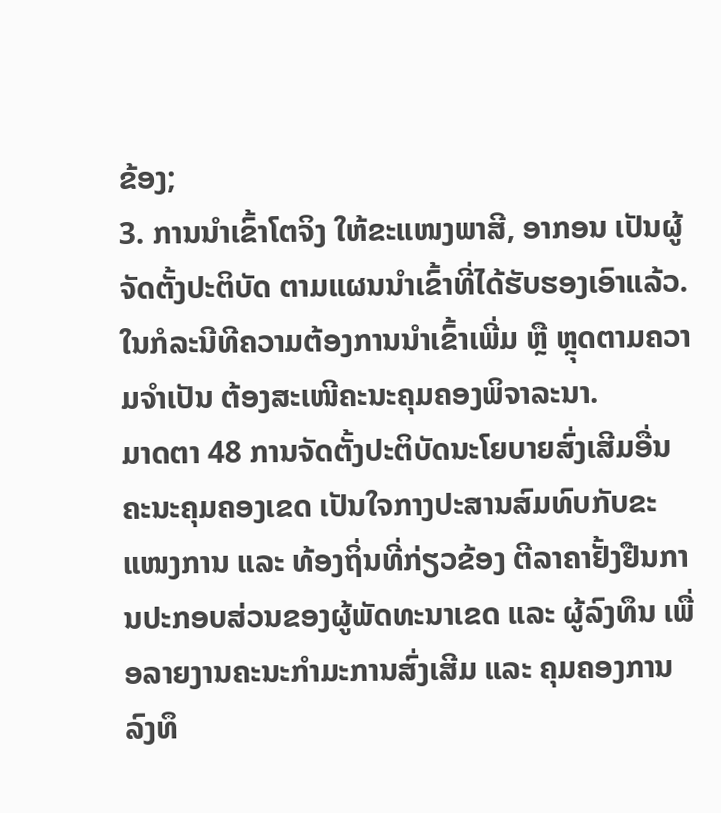ຂ້ອງ;
3. ການນຳເຂົ້າໂຕຈິງ ໃຫ້ຂະແໜງພາສີ, ອາກອນ ເປັນຜູ້ຈັດຕັ້ງປະຕິບັດ ຕາມແຜນນຳເຂົ້າທີ່ໄດ້ຮັບຮອງເອົາແລ້ວ. ໃນກໍລະນີທີຄວາມຕ້ອງການນຳເຂົ້າເພີ່ມ ຫຼື ຫຼຸດຕາມຄວາມຈຳເປັນ ຕ້ອງສະເໜີຄະນະຄຸມຄອງພິຈາລະນາ.
ມາດຕາ 48 ການຈັດຕັ້ງປະຕິບັດນະໂຍບາຍສົ່ງເສີມອື່ນ
ຄະນະຄຸມຄອງເຂດ ເປັນໃຈກາງປະສານສົມທົບກັບຂະແໜງການ ແລະ ທ້ອງຖິ່ນທີ່ກ່ຽວຂ້ອງ ຕີລາຄາຢັ້ງຢືນການປະກອບສ່ວນຂອງຜູ້ພັດທະນາເຂດ ແລະ ຜູ້ລົງທຶນ ເພື່ອລາຍງານຄະນະກຳມະການສົ່ງເສີມ ແລະ ຄຸມຄອງການລົງທຶ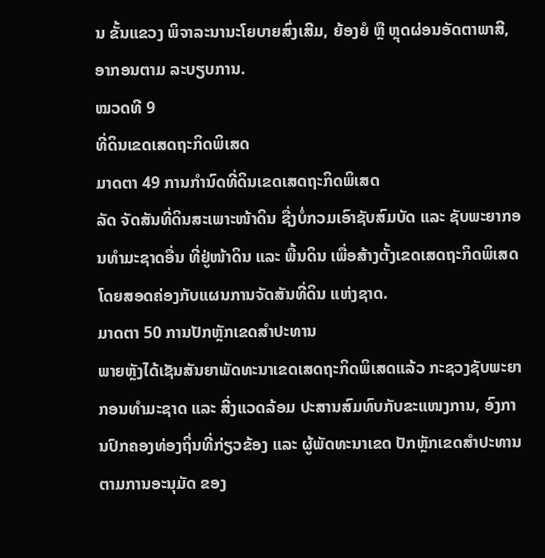ນ ຂັ້ນແຂວງ ພິຈາລະນານະໂຍບາຍສົ່ງເສີມ, ຍ້ອງຍໍ ຫຼື ຫຼຸດຜ່ອນອັດຕາພາສີ, ອາກອນຕາມ ລະບຽບການ.
ໝວດທີ 9
ທີ່ດິນເຂດເສດຖະກິດພິເສດ
ມາດຕາ 49 ການກຳນົດທີ່ດິນເຂດເສດຖະກິດພິເສດ
ລັດ ຈັດສັນທີ່ດິນສະເພາະໜ້າດິນ ຊື່ງບໍ່ກວມເອົາຊັບສົມບັດ ແລະ ຊັບພະຍາກອນທຳມະຊາດອື່ນ ທີ່ຢູ່ໜ້າດິນ ແລະ ພື້ນດິນ ເພື່ອສ້າງຕັ້ງເຂດເສດຖະກິດພິເສດ ໂດຍສອດຄ່ອງກັບແຜນການຈັດສັນທີ່ດິນ ແຫ່ງຊາດ.
ມາດຕາ 50 ການປັກຫຼັກເຂດສຳປະທານ
ພາຍຫຼັງໄດ້ເຊັນສັນຍາພັດທະນາເຂດເສດຖະກິດພິເສດແລ້ວ ກະຊວງຊັບພະຍາກອນທຳມະຊາດ ແລະ ສີ່ງແວດລ້ອມ ປະສານສົມທົບກັບຂະແໜງການ, ອົງການປົກຄອງທ່ອງຖິ່ນທີ່ກ່ຽວຂ້ອງ ແລະ ຜູ້ພັດທະນາເຂດ ປັກຫຼັກເຂດສຳປະທານ ຕາມການອະນຸມັດ ຂອງ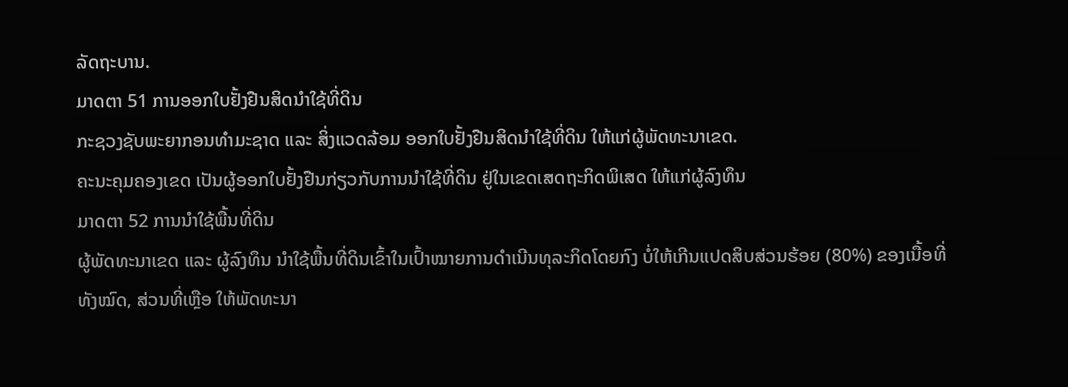ລັດຖະບານ.
ມາດຕາ 51 ການອອກໃບຢັ້ງຢືນສິດນຳໃຊ້ທີ່ດິນ
ກະຊວງຊັບພະຍາກອນທຳມະຊາດ ແລະ ສິ່ງແວດລ້ອມ ອອກໃບຢັ້ງຢືນສິດນຳໃຊ້ທີ່ດິນ ໃຫ້ແກ່ຜູ້ພັດທະນາເຂດ.
ຄະນະຄຸມຄອງເຂດ ເປັນຜູ້ອອກໃບຢັ້ງຢືນກ່ຽວກັບການນຳໃຊ້ທີ່ດິນ ຢູ່ໃນເຂດເສດຖະກິດພິເສດ ໃຫ້ແກ່ຜູ້ລົງທຶນ
ມາດຕາ 52 ການນໍາໃຊ້ພື້ນທີ່ດິນ
ຜູ້ພັດທະນາເຂດ ແລະ ຜູ້ລົງທຶນ ນຳໃຊ້ພື້ນທີ່ດິນເຂົ້າໃນເປົ້າໝາຍການດຳເນີນທຸລະກິດໂດຍກົງ ບໍ່ໃຫ້ເກີນແປດສິບສ່ວນຮ້ອຍ (80%) ຂອງເນື້ອທີ່ທັງໝົດ, ສ່ວນທີ່ເຫຼືອ ໃຫ້ພັດທະນາ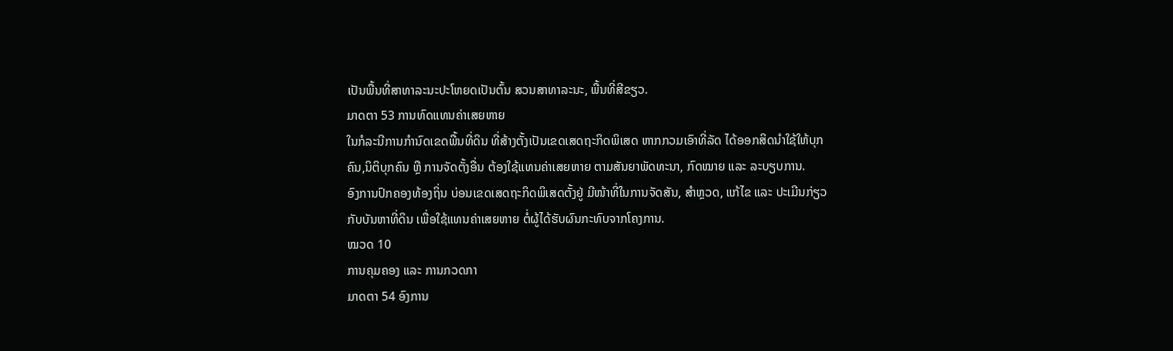ເປັນພື້ນທີ່ສາທາລະນະປະໂຫຍດເປັນຕົ້ນ ສວນສາທາລະນະ, ພື້ນທີ່ສີຂຽວ.
ມາດຕາ 53 ການທົດແທນຄ່າເສຍຫາຍ
ໃນກໍລະນີການກຳນົດເຂດພື້ນທີ່ດິນ ທີ່ສ້າງຕັ້ງເປັນເຂດເສດຖະກິດພິເສດ ຫາກກວມເອົາທີ່ລັດ ໄດ້ອອກສິດນຳໃຊ້ໃຫ້ບຸກຄົນ,ນິຕິບຸກຄົນ ຫຼື ການຈັດຕັ້ງອື່ນ ຕ້ອງໃຊ້ແທນຄ່າເສຍຫາຍ ຕາມສັນຍາພັດທະນາ, ກົດໝາຍ ແລະ ລະບຽບການ.
ອົງການປົກຄອງທ້ອງຖິ່ນ ບ່ອນເຂດເສດຖະກິດພິເສດຕັ້ງຢູ່ ມີໜ້າທີ່ໃນການຈັດສັນ, ສຳຫຼວດ, ແກ້ໄຂ ແລະ ປະເມີນກ່ຽວກັບບັນຫາທີ່ດິນ ເພື່ອໃຊ້ແທນຄ່າເສຍຫາຍ ຕໍ່ຜູ້ໄດ້ຮັບຜົນກະທົບຈາກໂຄງການ.
ໝວດ 10
ການຄຸມຄອງ ແລະ ການກວດກາ
ມາດຕາ 54 ອົງການ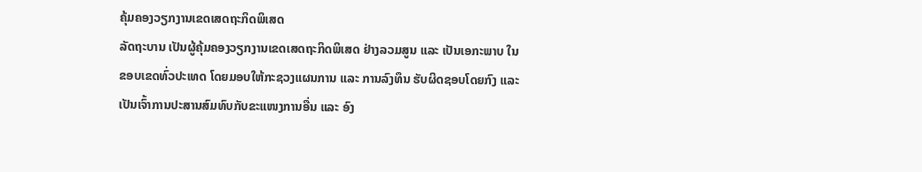ຄຸ້ມຄອງວຽກງານເຂດເສດຖະກິດພິເສດ
ລັດຖະບານ ເປັນຜູ້ຄຸ້ມຄອງວຽກງານເຂດເສດຖະກິດພິເສດ ຢ່າງລວມສູນ ແລະ ເປັນເອກະພາບ ໃນຂອບເຂດທົ່ວປະເທດ ໂດຍມອບໃຫ້ກະຊວງແຜນການ ແລະ ການລົງທຶນ ຮັບຜິດຊອບໂດຍກົງ ແລະ ເປັນເຈົ້າການປະສານສົມທົບກັບຂະແໜງການອື່ນ ແລະ ອົງ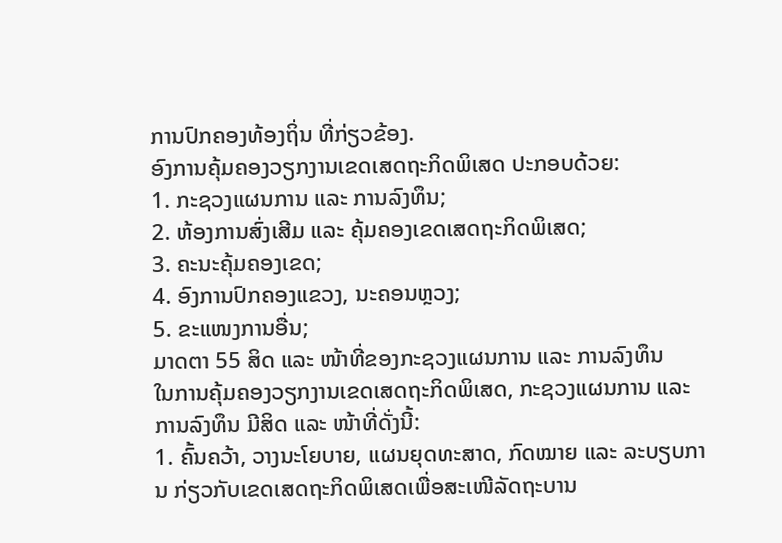ການປົກຄອງທ້ອງຖິ່ນ ທີ່ກ່ຽວຂ້ອງ.
ອົງການຄຸ້ມຄອງວຽກງານເຂດເສດຖະກິດພິເສດ ປະກອບດ້ວຍ:
1. ກະຊວງແຜນການ ແລະ ການລົງທຶນ;
2. ຫ້ອງການສົ່ງເສີມ ແລະ ຄຸ້ມຄອງເຂດເສດຖະກິດພິເສດ;
3. ຄະນະຄຸ້ມຄອງເຂດ;
4. ອົງການປົກຄອງແຂວງ, ນະຄອນຫຼວງ;
5. ຂະແໜງການອື່ນ;
ມາດຕາ 55 ສິດ ແລະ ໜ້າທີ່ຂອງກະຊວງແຜນການ ແລະ ການລົງທຶນ
ໃນການຄຸ້ມຄອງວຽກງານເຂດເສດຖະກິດພິເສດ, ກະຊວງແຜນການ ແລະ ການລົງທຶນ ມີສິດ ແລະ ໜ້າທີ່ດັ່ງນີ້:
1. ຄົ້ນຄວ້າ, ວາງນະໂຍບາຍ, ແຜນຍຸດທະສາດ, ກົດໝາຍ ແລະ ລະບຽບການ ກ່ຽວກັບເຂດເສດຖະກິດພິເສດເພື່ອສະເໜີລັດຖະບານ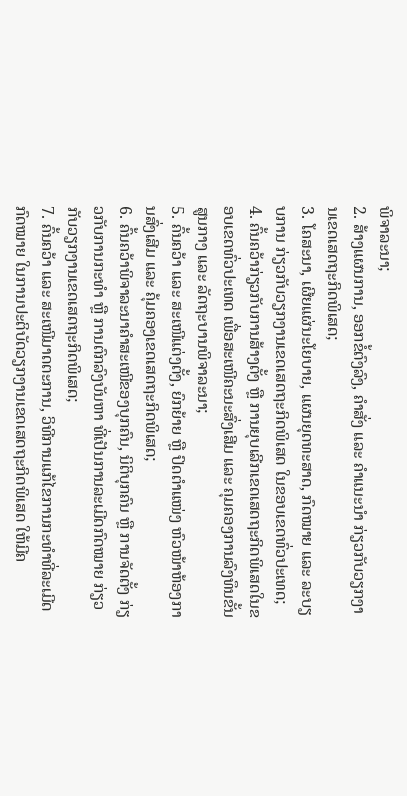ພິຈາລະນາ;
2. ສ້າງແຜນການ, ອອກຂໍ້ຕົງລົງ, ຄໍາສັ່ງ ແລະ ຄໍາແນະນໍາ ກ່ຽວກັບວຽກງານເຂດເສດຖະກິດພິເສດ;
3. ໂຄສະນາ, ເຜີຍແຜ່ນະໂຍບາຍ, ແຜນຍຸດທະສາດ, ກົດໝາຍ ແລະ ລະບຽບການ ກ່ຽວກັບວຽກງານເຂດເສດຖະກິດພິເສດ ໃນຂອບເຂດທົ່ວປະເທດ;
4. ຄົ້ນຄວ້າກ່ຽວກັບການສ້າງຕັ້ງ ຫຼື ການຍຸບເລີກເຂດເສດຖະກິດພິເສດໃນຂອບເຂດທົ່ວປະເທດ ເພື່ອສະເໜີຄະນະສົ່ງເສີມ ແລະ ຄຸມຄອງການລົງທຶນຂັ້ນສູນກາງ ແລະ ລັດຖະບານພິຈາລະນາ;
5. ຄົ້ນຄວ້າ ແລະ ສະເໜີແຕ່ງຕັ້ງ, ຍົກຍ້າຍ ຫຼື ປົດຕໍາແໜ່ງ ຫົວໜ້າຫ້ອງການສົ່ງເສີມ ແລະ ຄຸ້ມຄອງເຂດເສດຖະກິດພິເສດ;
6. ຄົ້ນຄວ້າພິຈາລະນາຄຳສະເໜີຂອງບຸກຄົນ, ນິຕິບຸກຄົນ ຫຼື ການຈັດຕັ້ງ ກ່ຽວກັບການກະທຳ ຫຼື ການຕົກລົງບັນຫາ ທີ່ເປັນການລະເມີດກົດໝາຍ ກ່ຽວກັບວຽກງານເຂດເສດຖະກິດພິເສດ;
7. ຄົ້ນຄວ້າ ແລະ ສະເໜີມາດຕະການ, ວິທີການແກ້ໄຂການກະທຳທີ່ລະເມີດກົດໝາຍ ໃນການປະຕິບັດວຽກງານເຂດເສດຖະກິດພິເສດ ໃຫ້ມີຄ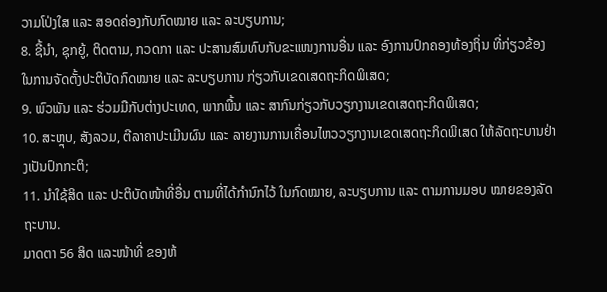ວາມໂປ່ງໃສ ແລະ ສອດຄ່ອງກັບກົດໝາຍ ແລະ ລະບຽບການ;
8. ຊີ້ນຳ, ຊຸກຍູ້, ຕິດຕາມ, ກວດກາ ແລະ ປະສານສົມທົບກັບຂະແໜງການອື່ນ ແລະ ອົງການປົກຄອງທ້ອງຖິ່ນ ທີ່ກ່ຽວຂ້ອງໃນການຈັດຕັ້ງປະຕິບັດກົດໝາຍ ແລະ ລະບຽບການ ກ່ຽວກັບເຂດເສດຖະກິດພິເສດ;
9. ພົວພັນ ແລະ ຮ່ວມມືກັບຕ່າງປະເທດ, ພາກພື້ນ ແລະ ສາກົນກ່ຽວກັບວຽກງານເຂດເສດຖະກິດພິເສດ;
10. ສະຫຼຸບ, ສັງລວມ, ຕີລາຄາປະເມີນຜົນ ແລະ ລາຍງານການເຄື່ອນໄຫວວຽກງານເຂດເສດຖະກິດພິເສດ ໃຫ້ລັດຖະບານຢ່າງເປັນປົກກະຕິ;
11. ນຳໃຊ້ສິດ ແລະ ປະຕິບັດໜ້າທີ່ອື່ນ ຕາມທີ່ໄດ້ກຳນົກໄວ້ ໃນກົດໝາຍ, ລະບຽບການ ແລະ ຕາມການມອບ ໝາຍຂອງລັດຖະບານ.
ມາດຕາ 56 ສິດ ແລະໜ້າທີ່ ຂອງຫ້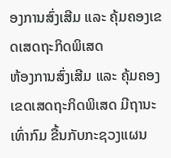ອງການສົ່ງເສີມ ແລະ ຄຸ້ມຄອງເຂດເສດຖະກິດພິເສດ
ຫ້ອງການສົ່ງເສີມ ແລະ ຄຸ້ມຄອງເຂດເສດຖະກິດພິເສດ ມີຖານະເທົ່າກົມ ຂື້ນກັບກະຊວງແຜນ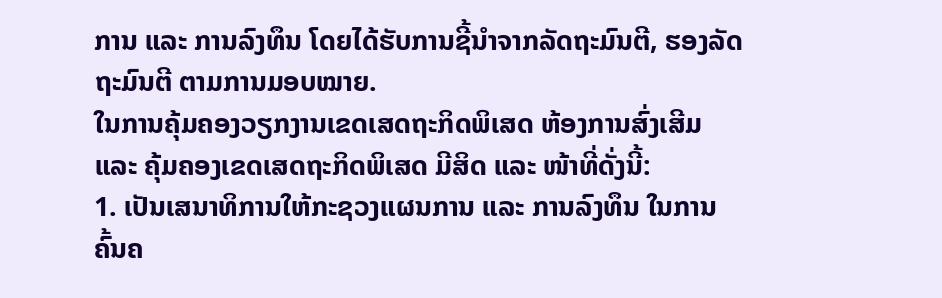ການ ແລະ ການລົງທຶນ ໂດຍໄດ້ຮັບການຊີ້ນຳຈາກລັດຖະມົນຕີ, ຮອງລັດຖະມົນຕີ ຕາມການມອບໝາຍ.
ໃນການຄຸ້ມຄອງວຽກງານເຂດເສດຖະກິດພິເສດ ຫ້ອງການສົ່ງເສີມ ແລະ ຄຸ້ມຄອງເຂດເສດຖະກິດພິເສດ ມີສິດ ແລະ ໜ້າທີ່ດັ່ງນີ້:
1. ເປັນເສນາທິການໃຫ້ກະຊວງແຜນການ ແລະ ການລົງທຶນ ໃນການຄົ້ນຄ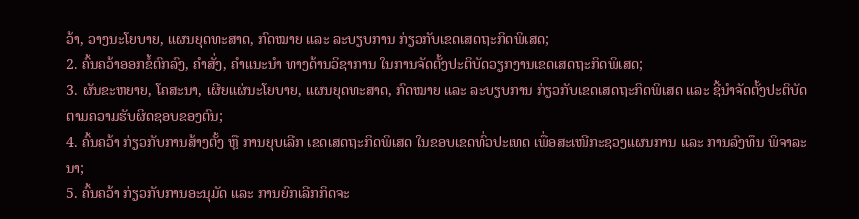ວ້າ, ວາງນະໂຍບາຍ, ແຜນຍຸດທະສາດ, ກົດໝາຍ ແລະ ລະບຽບການ ກ່ຽວກັບເຂດເສດຖະກິດພິເສດ;
2. ຄົ້ນຄວ້າອອກຂໍ້ຕົກລົງ, ຄຳສັ່ງ, ຄຳແນະນຳ ທາງດ້ານວິຊາການ ໃນການຈັດຕັ້ງປະຕິບັດວຽກງານເຂດເສດຖະກິດພິເສດ;
3. ຜັນຂະຫຍາຍ, ໂຄສະນາ, ເຜີຍແຜ່ນະໂຍບາຍ, ແຜນຍຸດທະສາດ, ກົດໝາຍ ແລະ ລະບຽບການ ກ່ຽວກັບເຂດເສດຖະກິດພິເສດ ແລະ ຊີ້ນຳຈັດຕັ້ງປະຕິບັດ ຕາມຄວາມຮັບຜິດຊອບຂອງຕົນ;
4. ຄົ້ນຄວ້າ ກ່ຽວກັບການສ້າງຕັ້ງ ຫຼື ການຍຸບເລີກ ເຂດເສດຖະກິດພິເສດ ໃນຂອບເຂດທົ່ວປະເທດ ເພື່ອສະເໜີກະຊວງແຜນການ ແລະ ການລົງທຶນ ພິຈາລະນາ;
5. ຄົ້ນຄວ້າ ກ່ຽວກັບການອະນຸມັດ ແລະ ການຍົກເລີກກິດຈະ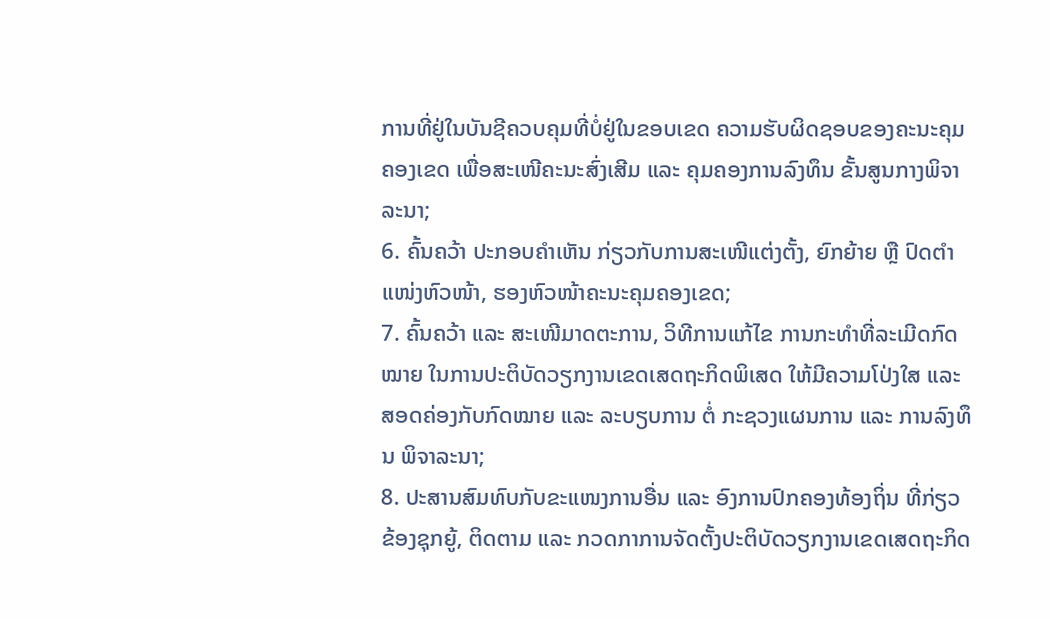ການທີ່ຢູ່ໃນບັນຊີຄວບຄຸມທີ່ບໍ່ຢູ່ໃນຂອບເຂດ ຄວາມຮັບຜິດຊອບຂອງຄະນະຄຸມຄອງເຂດ ເພື່ອສະເໜີຄະນະສົ່ງເສີມ ແລະ ຄຸມຄອງການລົງທຶນ ຂັ້ນສູນກາງພິຈາລະນາ;
6. ຄົ້ນຄວ້າ ປະກອບຄຳເຫັນ ກ່ຽວກັບການສະເໜີແຕ່ງຕັ້ງ, ຍົກຍ້າຍ ຫຼື ປົດຕຳແໜ່ງຫົວໜ້າ, ຮອງຫົວໜ້າຄະນະຄຸມຄອງເຂດ;
7. ຄົ້ນຄວ້າ ແລະ ສະເໜີມາດຕະການ, ວິທີການແກ້ໄຂ ການກະທຳທີ່ລະເມີດກົດໝາຍ ໃນການປະຕິບັດວຽກງານເຂດເສດຖະກິດພິເສດ ໃຫ້ມີຄວາມໂປ່ງໃສ ແລະ ສອດຄ່ອງກັບກົດໝາຍ ແລະ ລະບຽບການ ຕໍ່ ກະຊວງແຜນການ ແລະ ການລົງທຶນ ພິຈາລະນາ;
8. ປະສານສົມທົບກັບຂະແໜງການອື່ນ ແລະ ອົງການປົກຄອງທ້ອງຖິ່ນ ທີ່ກ່ຽວຂ້ອງຊຸກຍູ້, ຕິດຕາມ ແລະ ກວດກາການຈັດຕັ້ງປະຕິບັດວຽກງານເຂດເສດຖະກິດ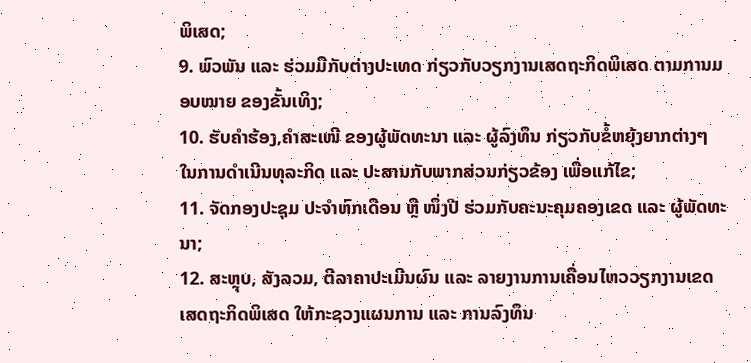ພິເສດ;
9. ພົວພັນ ແລະ ຮ່ວມມືກັບຕ່າງປະເທດ ກ່ຽວກັບວຽກງານເສດຖະກິດພິເສດ ຕາມການມອບໝາຍ ຂອງຂັ້ນເທິງ;
10. ຮັບຄຳຮ້ອງ,ຄຳສະເໜີ ຂອງຜູ້ພັດທະນາ ແລະ ຜູ້ລົງທຶນ ກ່ຽວກັບຂໍ້ຫຍຸ້ງຍາກຕ່າງໆ ໃນການດຳເນີນທຸລະກິດ ແລະ ປະສານກັບພາກສ່ວນກ່ຽວຂ້ອງ ເພື່ອແກ້ໄຂ;
11. ຈັດກອງປະຊຸມ ປະຈຳຫົກເດືອນ ຫຼື ໜຶ່ງປີ ຮ່ວມກັບຄະນະຄຸມຄອງເຂດ ແລະ ຜູ້ພັດທະນາ;
12. ສະຫຼຸບ, ສັງລວມ, ຕີລາຄາປະເມີນຜົນ ແລະ ລາຍງານການເຄື່ອນໄຫວວຽກງານເຂດເສດຖະກິດພິເສດ ໃຫ້ກະຊວງແຜນການ ແລະ ການລົງທຶນ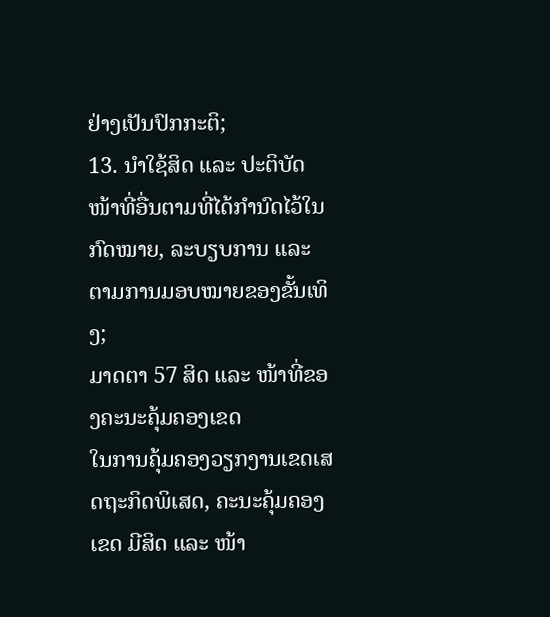ຢ່າງເປັນປົກກະຕິ;
13. ນຳໃຊ້ສິດ ແລະ ປະຕິບັດໜ້າທີ່ອື່ນຕາມທີ່ໄດ້ກຳນົດໄວ້ໃນກົດໝາຍ, ລະບຽບການ ແລະ ຕາມການມອບໝາຍຂອງຂັ້ນເທິງ;
ມາດຕາ 57 ສິດ ແລະ ໜ້າທີ່ຂອງຄະນະຄຸ້ມຄອງເຂດ
ໃນການຄຸ້ມຄອງວຽກງານເຂດເສດຖະກິດພິເສດ, ຄະນະຄຸ້ມຄອງເຂດ ມີສິດ ແລະ ໜ້າ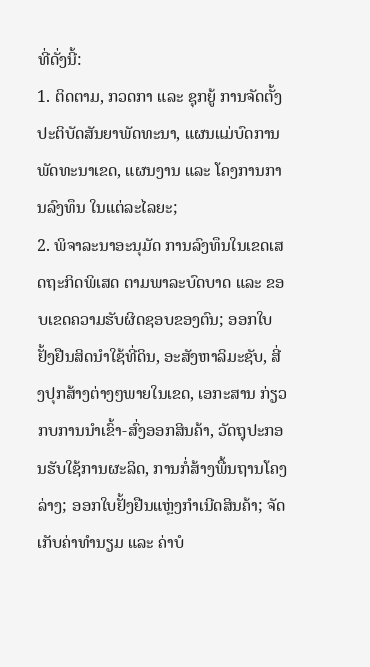ທີ່ດັ່ງນີ້:
1. ຕິດຕາມ, ກວດກາ ແລະ ຊຸກຍູ້ ການຈັດຕັ້ງປະຕິບັດສັນຍາພັດທະນາ, ແຜນແມ່ບົດການພັດທະນາເຂດ, ແຜນງານ ແລະ ໂຄງການການລົງທຶນ ໃນແຕ່ລະໄລຍະ;
2. ພິຈາລະນາອະນຸມັດ ການລົງທຶນໃນເຂດເສດຖະກິດພິເສດ ຕາມພາລະບົດບາດ ແລະ ຂອບເຂດຄວາມຮັບຜິດຊອບຂອງຕົນ; ອອກໃບຢັ້ງຢືນສິດນຳໃຊ້ທີ່ດິນ, ອະສັງຫາລິມະຊັບ, ສີ່ງປຸກສ້າງຕ່າງໆພາຍໃນເຂດ, ເອກະສານ ກ່ຽວກບການນຳເຂົ້າ-ສົ່ງອອກສິນຄ້າ, ວັດຖຸປະກອນຮັບໃຊ້ການຜະລິດ, ການກໍ່ສ້າງພື້ນຖານໂຄງລ່າງ; ອອກໃບຢັ້ງຢືນແຫຼ່ງກຳເນີດສິນຄ້າ; ຈັດເກັບຄ່າທຳນຽມ ແລະ ຄ່າບໍ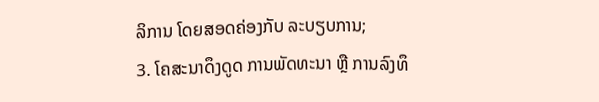ລິການ ໂດຍສອດຄ່ອງກັບ ລະບຽບການ;
3. ໂຄສະນາດຶງດູດ ການພັດທະນາ ຫຼື ການລົງທຶ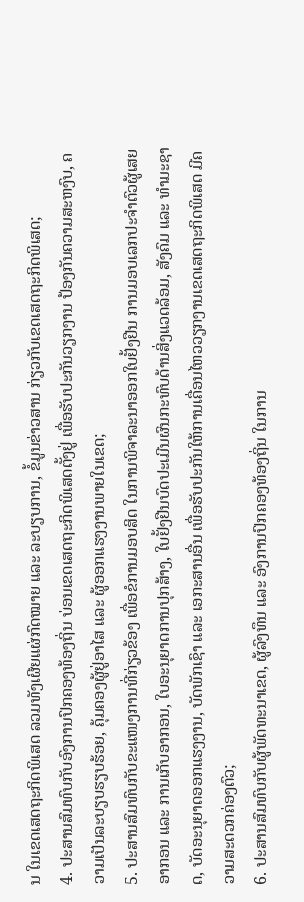ນ ໃນເຂດເສດຖະກິດພິເສດ ລວມທັງເຜີຍແຜ່ກົດໝາຍ ແລະ ລະບຽບການ, ຂໍ້ມູນຂ່າວສານ ກ່ຽວກັບເຂດເສດຖະກິດພິເສດ;
4. ປະສານສົມທົບກັບອົງການປົກຄອງທ້ອງຖິ່ນ ບ່ອນເຂດເສດຖະກິດພິເສດຕັ້ງຢູ່ ເພື່ອຮັບປະກັນວຽກງານ ປ້ອງກັນຄວາມສະຫງົບ, ຄວາມເປັນລະບຽບຮຽບຮ້ອຍ, ຄຸ້ມຄອງຜູ້ຢູ່ອາໄສ ແລະ ຜູ້ອອກແຮງງານພາຍໃນເຂດ;
5. ປະສານສົມທົບກັບຂະແໜງການທີ່ກ່ຽວຂ້ອງ ເພື່ອຂໍການມອບສິດ ໃນການພິຈາລະນາອອກໃບຢັ້ງຢືນ ການມອບເລກປະຈຳຕົວຜູ້ເສຍອາກອນ ແລະ ການເກັບອາກອນ, ໃບອະນຸຍາດການປຸກສ້າງ, ໃບຢັ້ງຢືນບົດປະເມີນຜົນກະທົບດ້ານສິ່ງແວດລ້ອມ, ສັງຄົມ ແລະ ທຳມະຊາດ, ບັດອະນຸຍາດອອກແຮງງານ, ບັດພັກເຊົາ ແລະ ເອກະສານອື່ນ ເພື່ອຮັບປະກັນໃຫ້ການເຄື່ອນໄຫວວຽກງານເຂດເສດຖະກິດພິເສດ ມີຄວາມສະດວກຄ່ອງຕົວ;
6. ປະສານສົມທົບກັບຜູ້ພັດທະນາເຂດ, ຜູ້ລົງທຶນ ແລະ ອົງການປົກຄອງທ້ອງຖິ່ນ ໃນການ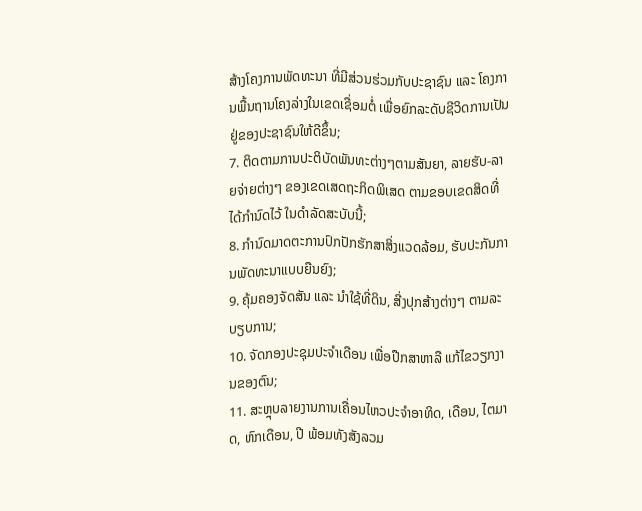ສ້າງໂຄງການພັດທະນາ ທີ່ມີສ່ວນຮ່ວມກັບປະຊາຊົນ ແລະ ໂຄງການພື້ນຖານໂຄງລ່າງໃນເຂດເຊື່ອມຕໍ່ ເພື່ອຍົກລະດັບຊີວິດການເປັນຢູ່ຂອງປະຊາຊົນໃຫ້ດີຂຶ້ນ;
7. ຕິດຕາມການປະຕິບັດພັນທະຕ່າງໆຕາມສັນຍາ, ລາຍຮັບ-ລາຍຈ່າຍຕ່າງໆ ຂອງເຂດເສດຖະກິດພິເສດ ຕາມຂອບເຂດສິດທີ່ໄດ້ກຳນົດໄວ້ ໃນດຳລັດສະບັບນີ້;
8. ກຳນົດມາດຕະການປົກປັກຮັກສາສິ່ງແວດລ້ອມ, ຮັບປະກັນການພັດທະນາແບບຍືນຍົງ;
9. ຄຸ້ມຄອງຈັດສັນ ແລະ ນຳໃຊ້ທີ່ດິນ, ສີ່ງປຸກສ້າງຕ່າງໆ ຕາມລະບຽບການ;
10. ຈັດກອງປະຊຸມປະຈຳເດືອນ ເພື່ອປືກສາຫາລື ແກ້ໄຂວຽກງານຂອງຕົນ;
11. ສະຫຼຸບລາຍງານການເຄື່ອນໄຫວປະຈຳອາທິດ, ເດືອນ, ໄຕມາດ, ຫົກເດືອນ, ປີ ພ້ອມທັງສັງລວມ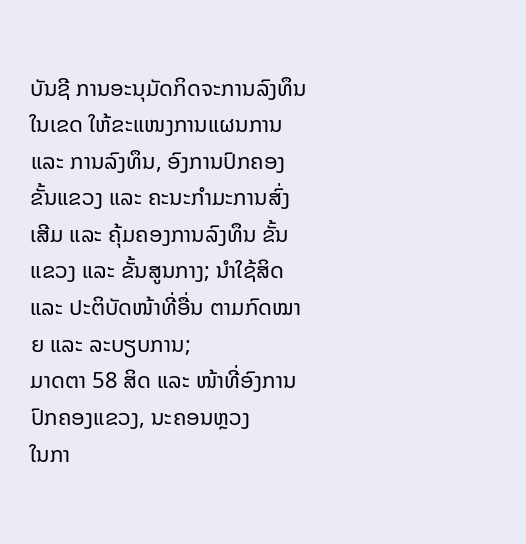ບັນຊີ ການອະນຸມັດກິດຈະການລົງທຶນໃນເຂດ ໃຫ້ຂະແໜງການແຜນການ ແລະ ການລົງທຶນ, ອົງການປົກຄອງ ຂັ້ນແຂວງ ແລະ ຄະນະກຳມະການສົ່ງເສີມ ແລະ ຄຸ້ມຄອງການລົງທຶນ ຂັ້ນແຂວງ ແລະ ຂັ້ນສູນກາງ; ນຳໃຊ້ສິດ ແລະ ປະຕິບັດໜ້າທີ່ອື່ນ ຕາມກົດໝາຍ ແລະ ລະບຽບການ;
ມາດຕາ 58 ສິດ ແລະ ໜ້າທີ່ອົງການປົກຄອງແຂວງ, ນະຄອນຫຼວງ
ໃນກາ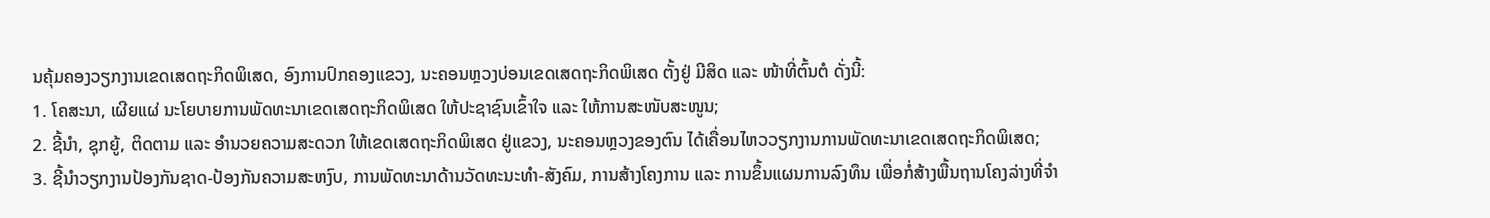ນຄຸ້ມຄອງວຽກງານເຂດເສດຖະກິດພິເສດ, ອົງການປົກຄອງແຂວງ, ນະຄອນຫຼວງບ່ອນເຂດເສດຖະກິດພິເສດ ຕັ້ງຢູ່ ມີສິດ ແລະ ໜ້າທີ່ຕົ້ນຕໍ ດັ່ງນີ້:
1. ໂຄສະນາ, ເຜີຍແຜ່ ນະໂຍບາຍການພັດທະນາເຂດເສດຖະກິດພິເສດ ໃຫ້ປະຊາຊົນເຂົ້າໃຈ ແລະ ໃຫ້ການສະໜັບສະໜູນ;
2. ຊີ້ນຳ, ຊຸກຍູ້, ຕິດຕາມ ແລະ ອຳນວຍຄວາມສະດວກ ໃຫ້ເຂດເສດຖະກິດພິເສດ ຢູ່ແຂວງ, ນະຄອນຫຼວງຂອງຕົນ ໄດ້ເຄື່ອນໄຫວວຽກງານການພັດທະນາເຂດເສດຖະກິດພິເສດ;
3. ຊີ້ນຳວຽກງານປ້ອງກັນຊາດ-ປ້ອງກັນຄວາມສະຫງົບ, ການພັດທະນາດ້ານວັດທະນະທຳ-ສັງຄົມ, ການສ້າງໂຄງການ ແລະ ການຂຶ້ນແຜນການລົງທຶນ ເພື່ອກໍ່ສ້າງພື້ນຖານໂຄງລ່າງທີ່ຈຳ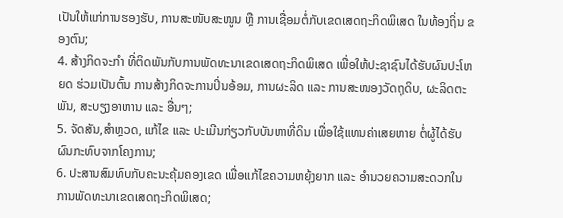ເປັນໃຫ້ແກ່ການຮອງຮັບ, ການສະໜັບສະໜູນ ຫຼື ການເຊື່ອມຕໍ່ກັບເຂດເສດຖະກິດພິເສດ ໃນທ້ອງຖິ່ນ ຂອງຕົນ;
4. ສ້າງກິດຈະກຳ ທີ່ຕິດພັນກັບການພັດທະນາເຂດເສດຖະກິດພິເສດ ເພື່ອໃຫ້ປະຊາຊົນໄດ້ຮັບຜົນປະໂຫຍດ ຮ່ວມເປັນຕົ້ນ ການສ້າງກິດຈະການປິ່ນອ້ອມ, ການຜະລິດ ແລະ ການສະໜອງວັດຖຸດິບ, ຜະລິດຕະພັນ, ສະບຽງອາຫານ ແລະ ອື່ນໆ;
5. ຈັດສັນ,ສຳຫຼວດ, ແກ້ໄຂ ແລະ ປະເມີນກ່ຽວກັບບັນຫາທີ່ດິນ ເພື່ອໃຊ້ແທນຄ່າເສຍຫາຍ ຕໍ່ຜູ້ໄດ້ຮັບຜົນກະທົບຈາກໂຄງການ;
6. ປະສານສົມທົບກັບຄະນະຄຸ້ມຄອງເຂດ ເພື່ອແກ້ໄຂຄວາມຫຍຸ້ງຍາກ ແລະ ອຳນວຍຄວາມສະດວກໃນການພັດທະນາເຂດເສດຖະກິດພິເສດ;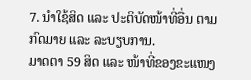7. ນຳໃຊ້ສິດ ແລະ ປະຕິບັດໜ້າທີ່ອື່ນ ຕາມກົດມາຍ ແລະ ລະບຽບການ.
ມາດຕາ 59 ສິດ ແລະ ໜ້າທີ່ຂອງຂະແໜງ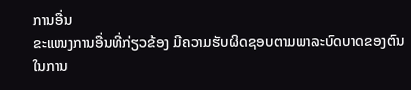ການອື່ນ
ຂະແໜງການອື່ນທີ່ກ່ຽວຂ້ອງ ມີຄວາມຮັບຜິດຊອບຕາມພາລະບົດບາດຂອງຕົນ ໃນການ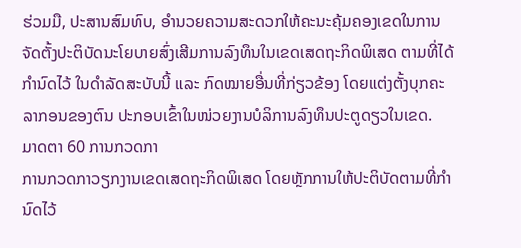ຮ່ວມມື, ປະສານສົມທົບ, ອຳນວຍຄວາມສະດວກໃຫ້ຄະນະຄຸ້ມຄອງເຂດໃນການຈັດຕັ້ງປະຕິບັດນະໂຍບາຍສົ່ງເສີມການລົງທຶນໃນເຂດເສດຖະກິດພິເສດ ຕາມທີ່ໄດ້ກຳນົດໄວ້ ໃນດຳລັດສະບັບນີ້ ແລະ ກົດໝາຍອື່ນທີ່ກ່ຽວຂ້ອງ ໂດຍແຕ່ງຕັ້ງບຸກຄະລາກອນຂອງຕົນ ປະກອບເຂົ້າໃນໜ່ວຍງານບໍລິການລົງທຶນປະຕູດຽວໃນເຂດ.
ມາດຕາ 60 ການກວດກາ
ການກວດກາວຽກງານເຂດເສດຖະກິດພິເສດ ໂດຍຫຼັກການໃຫ້ປະຕິບັດຕາມທີ່ກຳນົດໄວ້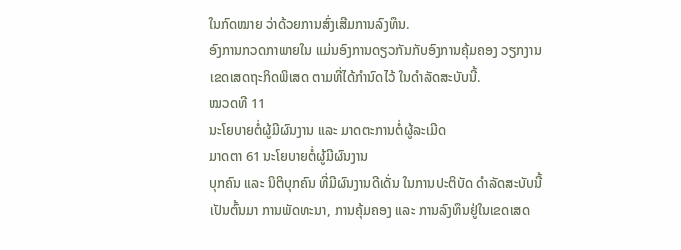ໃນກົດໝາຍ ວ່າດ້ວຍການສົ່ງເສີມການລົງທຶນ.
ອົງການກວດກາພາຍໃນ ແມ່ນອົງການດຽວກັນກັບອົງການຄຸ້ມຄອງ ວຽກງານເຂດເສດຖະກິດພິເສດ ຕາມທີ່ໄດ້ກຳນົດໄວ້ ໃນດຳລັດສະບັບນີ້.
ໝວດທີ 11
ນະໂຍບາຍຕໍ່ຜູ້ມີຜົນງານ ແລະ ມາດຕະການຕໍ່ຜູ້ລະເມີດ
ມາດຕາ 61 ນະໂຍບາຍຕໍ່ຜູ້ມີຜົນງານ
ບຸກຄົນ ແລະ ນິຕິບຸກຄົນ ທີ່ມີຜົນງານດີເດັ່ນ ໃນການປະຕິບັດ ດຳລັດສະບັບນີ້ ເປັນຕົ້ນມາ ການພັດທະນາ, ການຄຸ້ມຄອງ ແລະ ການລົງທຶນຢູ່ໃນເຂດເສດ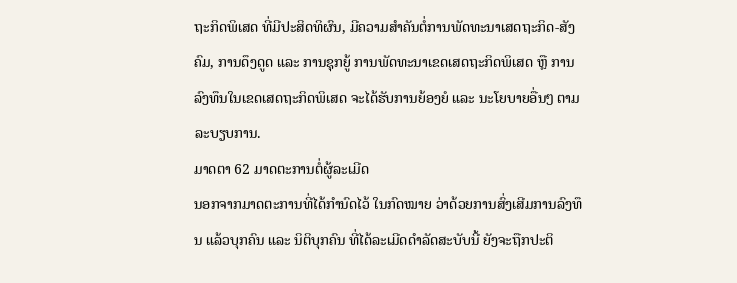ຖະກິດພິເສດ ທີ່ມີປະສິດທິຜົນ, ມີຄວາມສຳຄັນຕໍ່ການພັດທະນາເສດຖະກິດ-ສັງຄົມ, ການດຶງດູດ ແລະ ການຊຸກຍູ້ ການພັດທະນາເຂດເສດຖະກິດພິເສດ ຫຼື ການລົງທຶນໃນເຂດເສດຖະກິດພິເສດ ຈະໄດ້ຮັບການຍ້ອງຍໍ ແລະ ນະໂຍບາຍອື່ນໆ ຕາມລະບຽບການ.
ມາດຕາ 62 ມາດຕະການຕໍ່ຜູ້ລະເມີດ
ນອກຈາກມາດຕະການທີ່ໄດ້ກຳນົດໄວ້ ໃນກົດໝາຍ ວ່າດ້ວຍການສົ່ງເສີມການລົງທຶນ ແລ້ວບຸກຄົນ ແລະ ນິຕິບຸກຄົນ ທີ່ໄດ້ລະເມີດດຳລັດສະບັບນີ້ ຍັງຈະຖືກປະຕິ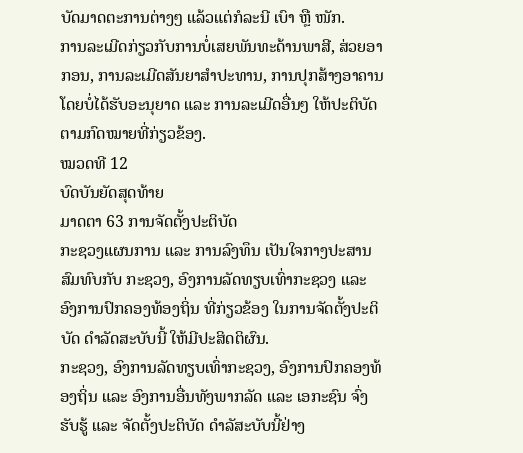ບັດມາດຕະການຕ່າງໆ ແລ້ວແຕ່ກໍລະນີ ເບົາ ຫຼື ໜັກ.
ການລະເມີດກ່ຽວກັບການບໍ່ເສຍພັນທະດ້ານພາສີ, ສ່ວຍອາກອນ, ການລະເມີດສັນຍາສຳປະທານ, ການປຸກສ້າງອາຄານ ໂດຍບໍ່ໄດ້ຮັບອະນຸຍາດ ແລະ ການລະເມີດອື່ນໆ ໃຫ້ປະຕິບັດຕາມກົດໝາຍທີ່ກ່ຽວຂ້ອງ.
ໝວດທີ 12
ບົດບັນຍັດສຸດທ້າຍ
ມາດຕາ 63 ການຈັດຕັ້ງປະຕິບັດ
ກະຊວງແຜນການ ແລະ ການລົງທຶນ ເປັນໃຈກາງປະສານສົມທົບກັບ ກະຊວງ, ອົງການລັດທຽບເທົ່າກະຊວງ ແລະ ອົງການປົກຄອງທ້ອງຖິ່ນ ທີ່ກ່ຽວຂ້ອງ ໃນການຈັດຕັ້ງປະຕິບັດ ດຳລັດສະບັບນີ້ ໃຫ້ມີປະສິດຕິຜົນ.
ກະຊວງ, ອົງການລັດທຽບເທົ່າກະຊວງ, ອົງການປົກຄອງທ້ອງຖິ່ນ ແລະ ອົງການອື່ນທັງພາກລັດ ແລະ ເອກະຊົນ ຈົ່ງຮັບຮູ້ ແລະ ຈັດຕັ້ງປະຕິບັດ ດຳລັສະບັບນີ້ຢ່າງ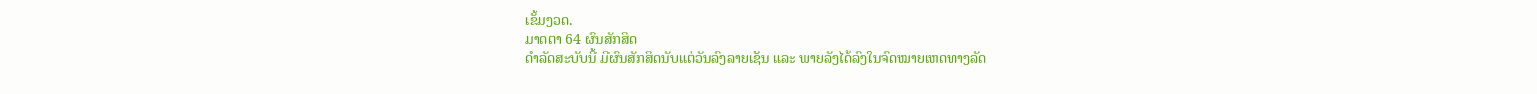ເຂັ້ມງວດ.
ມາດຕາ 64 ຜົນສັກສິດ
ດຳລັດສະບັບນີ້ ມີຜົນສັກສິດນັບແຕ່ວັນລົງລາຍເຊັນ ແລະ ພາຍລັງໄດ້ລົງໃນຈົດໝາຍເຫດທາງລັດ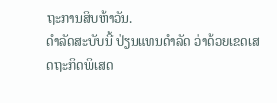ຖະການສິບຫ້າວັນ.
ດຳລັດສະບັບນີ້ ປ່ຽນແທນດຳລັດ ວ່າດ້ວຍເຂດເສດຖະກິດພິເສດ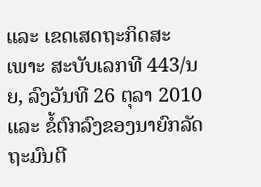ແລະ ເຂດເສດຖະກິດສະເພາະ ສະບັບເລກທີ 443/ນຍ, ລົງວັນທີ 26 ຕຸລາ 2010 ແລະ ຂໍ້ຕົກລົງຂອງນາຍົກລັດຖະມົນຕີ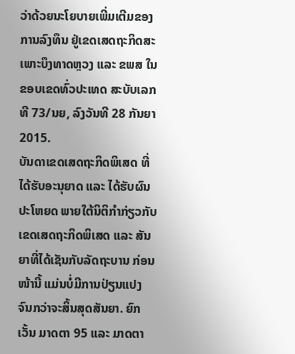ວ່າດ້ວຍນະໂຍບາຍເພີ່ມເຕີມຂອງການລົງທຶນ ຢູ່ເຂດເສດຖະກິດສະເພາະບຶງທາດຫຼວງ ແລະ ຂພສ ໃນຂອບເຂດທົ່ວປະເທດ ສະບັບເລກທີ 73/ນຍ, ລົງວັນທີ 28 ກັນຍາ 2015.
ບັນດາເຂດເສດຖະກິດພິເສດ ທີ່ໄດ້ຮັບອະນຸຍາດ ແລະ ໄດ້ຮັບຜົນປະໂຫຍດ ພາຍໃຕ້ນິຕິກຳກ່ຽວກັບເຂດເສດຖະກິດພິເສດ ແລະ ສັນຍາທີ່ໄດ້ເຊັນກັບລັດຖະບານ ກ່ອນໜ້ານີ້ ແມ່ນບໍ່ມີການປ່ຽນແປງ ຈົນກວ່າຈະສິ້ນສຸດສັນຍາ. ຍົກເວັ້ນ ມາດຕາ 95 ແລະ ມາດຕາ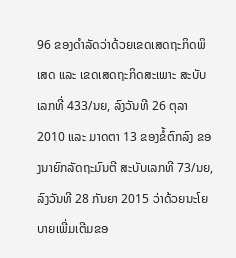96 ຂອງດຳລັດວ່າດ້ວຍເຂດເສດຖະກິດພິເສດ ແລະ ເຂດເສດຖະກິດສະເພາະ ສະບັບເລກທີ່ 433/ນຍ, ລົງວັນທີ 26 ຕຸລາ 2010 ແລະ ມາດຕາ 13 ຂອງຂໍ້ຕົກລົງ ຂອງນາຍົກລັດຖະມົນຕີ ສະບັບເລກທີ 73/ນຍ, ລົງວັນທີ 28 ກັນຍາ 2015 ວ່າດ້ວຍນະໂຍບາຍເພີ່ມເຕີມຂອ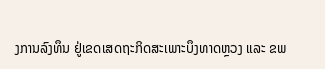ງການລົງທຶນ ຢູ່ເຂດເສດຖະກິດສະເພາະບຶງທາດຫຼວງ ແລະ ຂພ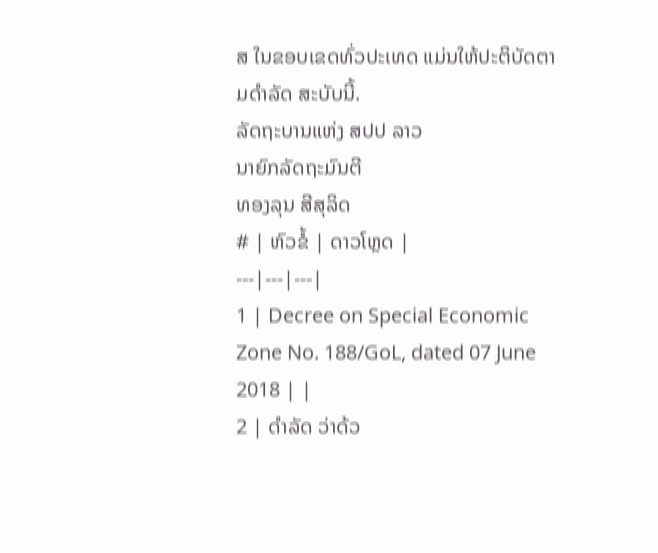ສ ໃນຂອບເຂດທົ່ວປະເທດ ແມ່ນໃຫ້ປະຕິບັດຕາມດຳລັດ ສະບັບນີ້.
ລັດຖະບານແຫ່ງ ສປປ ລາວ
ນາຍົກລັດຖະມົນຕີ
ທອງລຸນ ສີສຸລິດ
# | ຫົວຂໍ້ | ດາວໂຫຼດ |
---|---|---|
1 | Decree on Special Economic Zone No. 188/GoL, dated 07 June 2018 | |
2 | ດຳລັດ ວ່າດ້ວ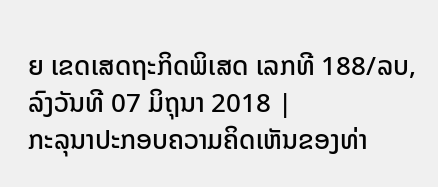ຍ ເຂດເສດຖະກິດພິເສດ ເລກທີ 188/ລບ, ລົງວັນທີ 07 ມິຖຸນາ 2018 |
ກະລຸນາປະກອບຄວາມຄິດເຫັນຂອງທ່າ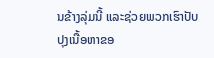ນຂ້າງລຸ່ມນີ້ ແລະຊ່ວຍພວກເຮົາປັບປຸງເນື້ອຫາຂອ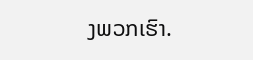ງພວກເຮົາ.